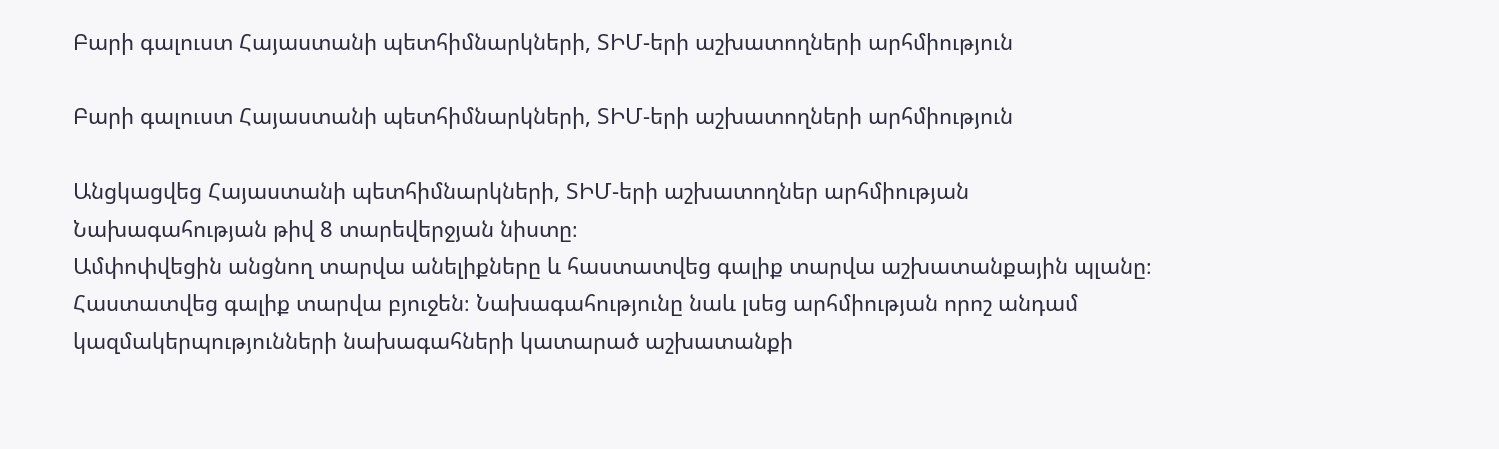Բարի գալուստ Հայաստանի պետհիմնարկների, ՏԻՄ-երի աշխատողների արհմիություն

Բարի գալուստ Հայաստանի պետհիմնարկների, ՏԻՄ-երի աշխատողների արհմիություն

Անցկացվեց Հայաստանի պետհիմնարկների, ՏԻՄ-երի աշխատողներ արհմիության Նախագահության թիվ 8 տարեվերջյան նիստը։
Ամփոփվեցին անցնող տարվա անելիքները և հաստատվեց գալիք տարվա աշխատանքային պլանը։ Հաստատվեց գալիք տարվա բյուջեն։ Նախագահությունը նաև լսեց արհմիության որոշ անդամ կազմակերպությունների նախագահների կատարած աշխատանքի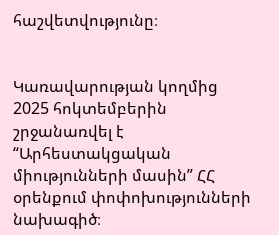հաշվետվությունը։


Կառավարության կողմից 2025 հոկտեմբերին շրջանառվել է “Արհեստակցական միությունների մասին” ՀՀ օրենքում փոփոխությունների նախագիծ։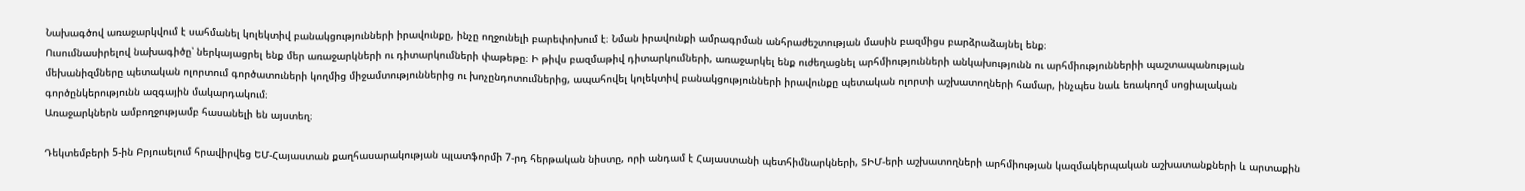Նախագծով առաջարկվում է սահմանել կոլեկտիվ բանակցությունների իրավունքը, ինչը ողջունելի բարեփոխում է։ Նման իրավունքի ամրագրման անհրաժեշտության մասին բազմիցս բարձրաձայնել ենք։
Ուսումնասիրելով նախագիծը՝ ներկայացրել ենք մեր առաջարկների ու դիտարկումների փաթեթը։ Ի թիվս բազմաթիվ դիտարկումների, առաջարկել ենք ուժեղացնել արհմիությունների անկախությունն ու արհմիություններիի պաշտապանության մեխանիզմները պետական ոլորտում գործատուների կողմից միջամտություններից ու խոչընդոտումներից, ապահովել կոլեկտիվ բանակցությունների իրավունքը պետական ոլորտի աշխատողների համար, ինչպես նաև եռակողմ սոցիալական գործընկերությունն ազգային մակարդակում։
Առաջարկներն ամբողջությամբ հասանելի են այստեղ։

Դեկտեմբերի 5-ին Բրյուսելում հրավիրվեց ԵՄ-Հայաստան քաղհասարակության պլատֆորմի 7-րդ հերթական նիստը, որի անդամ է Հայաստանի պետհիմնարկների, ՏԻՄ-երի աշխատողների արհմիության կազմակերպական աշխատանքների և արտաքին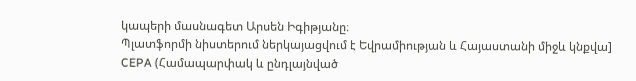կապերի մասնագետ Արսեն Իգիթյանը։
Պլատֆորմի նիստերում ներկայացվում է Եվրամիության և Հայաստանի միջև կնքվա] CEPA (Համապարփակ և ընդլայնված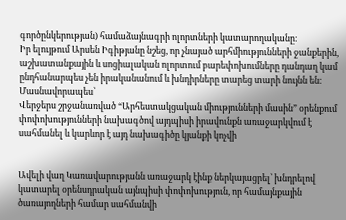գործընկերության) համաձայնագրի ոլորտների կատարողականը։
Իր ելույթում Արսեն Իգիթյանը նշեց, որ չնայած արհմիությունների ջանքերին, աշխատանքային և սոցիալական ոլորտում բարեփոխումները դանդաղ կամ ընդհանարպես չեն իրականանում և խնդիրները տարեց տարի նույնն են։ Մասնավորապես՝
Վերջերս շրջանառված “Արհեստակցական միությունների մասին” օրենքում փոփոխությունների նախագծով այդպիսի իրավունքն առաջարկվում է սահմանել և կարևոր է այդ նախագիծը կյանքի կոչվի


Ավելի վաղ Կառավարությանն առաջարկ էինք ներկայացրել՝ խնդրելով կատարել օրենսդրական այնպիսի փոփոխություն, որ համայնքային ծառայողների համար սահմանվի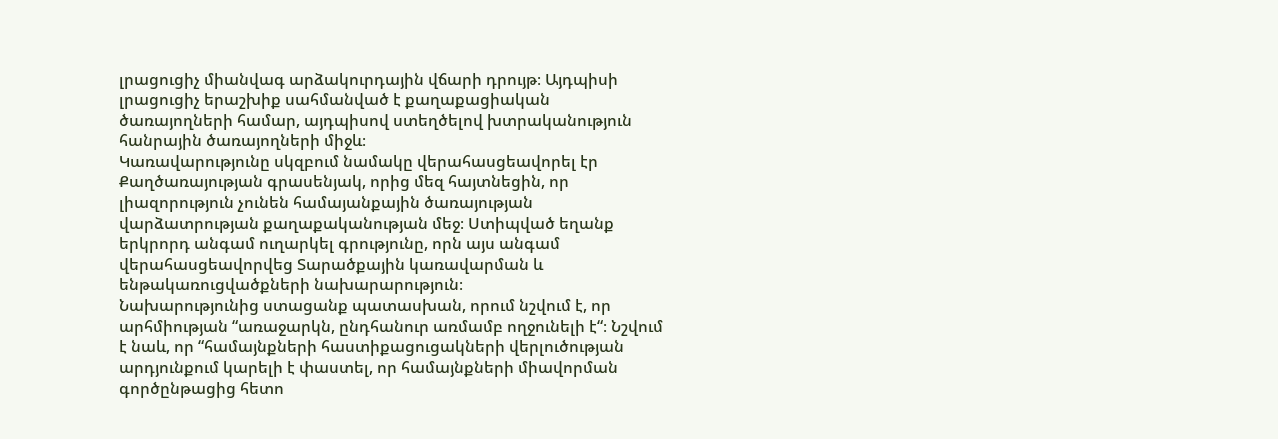լրացուցիչ միանվագ արձակուրդային վճարի դրույթ։ Այդպիսի լրացուցիչ երաշխիք սահմանված է քաղաքացիական ծառայողների համար, այդպիսով ստեղծելով խտրականություն հանրային ծառայողների միջև։
Կառավարությունը սկզբում նամակը վերահասցեավորել էր Քաղծառայության գրասենյակ, որից մեզ հայտնեցին, որ լիազորություն չունեն համայանքային ծառայության վարձատրության քաղաքականության մեջ։ Ստիպված եղանք երկրորդ անգամ ուղարկել գրությունը, որն այս անգամ վերահասցեավորվեց Տարածքային կառավարման և ենթակառուցվածքների նախարարություն։
Նախարությունից ստացանք պատասխան, որում նշվում է, որ արհմիության “առաջարկն, ընդհանուր առմամբ ողջունելի է“։ Նշվում է նաև, որ “համայնքների հաստիքացուցակների վերլուծության արդյունքում կարելի է փաստել, որ համայնքների միավորման գործընթացից հետո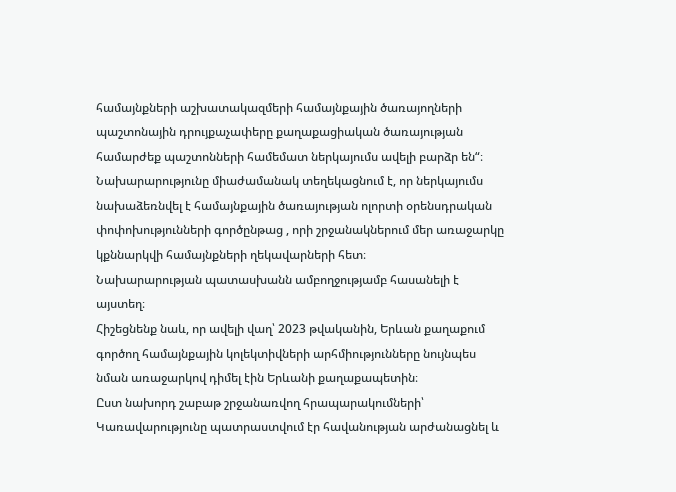համայնքների աշխատակազմերի համայնքային ծառայողների պաշտոնային դրույքաչափերը քաղաքացիական ծառայության համարժեք պաշտոնների համեմատ ներկայումս ավելի բարձր են“։
Նախարարությունը միաժամանակ տեղեկացնում է, որ ներկայումս նախաձեռնվել է համայնքային ծառայության ոլորտի օրենսդրական փոփոխությունների գործընթաց , որի շրջանակներում մեր առաջարկը կքննարկվի համայնքների ղեկավարների հետ։
Նախարարության պատասխանն ամբողջությամբ հասանելի է այստեղ։
Հիշեցնենք նաև, որ ավելի վաղ՝ 2023 թվականին, Երևան քաղաքում գործող համայնքային կոլեկտիվների արհմիությունները նույնպես նման առաջարկով դիմել էին Երևանի քաղաքապետին։
Ըստ նախորդ շաբաթ շրջանառվող հրապարակումների՝ Կառավարությունը պատրաստվում էր հավանության արժանացնել և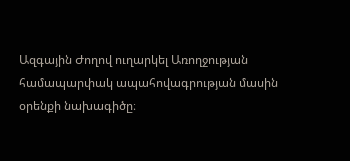Ազգային Ժողով ուղարկել Առողջության համապարփակ ապահովագրության մասին օրենքի նախագիծը։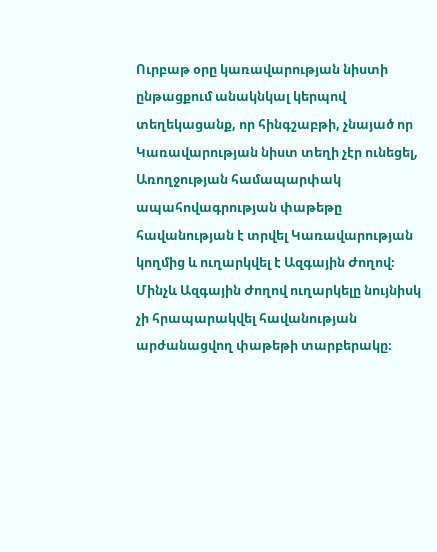Ուրբաթ օրը կառավարության նիստի ընթացքում անակնկալ կերպով տեղեկացանք, որ հինգշաբթի, չնայած որ Կառավարության նիստ տեղի չէր ունեցել, Առողջության համապարփակ ապահովագրության փաթեթը հավանության է տրվել Կառավարության կողմից և ուղարկվել է Ազգային Ժողով։ Մինչև Ազգային Ժողով ուղարկելը նույնիսկ չի հրապարակվել հավանության արժանացվող փաթեթի տարբերակը։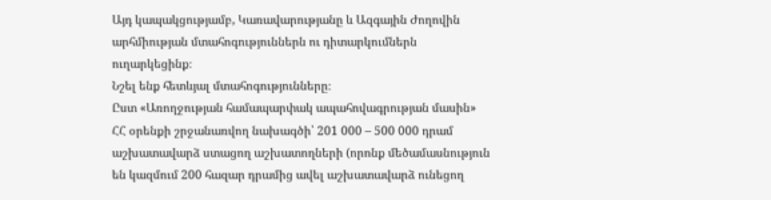Այդ կապակցությամբ, Կառավարությանը և Ազգային Ժողովին արհմիության մտահոգություններն ու դիտարկումներն ուղարկեցինք։
Նշել ենք հետևյալ մտահոգությունները։
Ըստ «Առողջության համապարփակ ապահովագրության մասին» ՀՀ օրենքի շրջանառվող նախագծի՝ 201 000 – 500 000 դրամ աշխատավարձ ստացող աշխատողների (որոնք մեծամասնություն են կազմում 200 հազար դրամից ավել աշխատավարձ ունեցող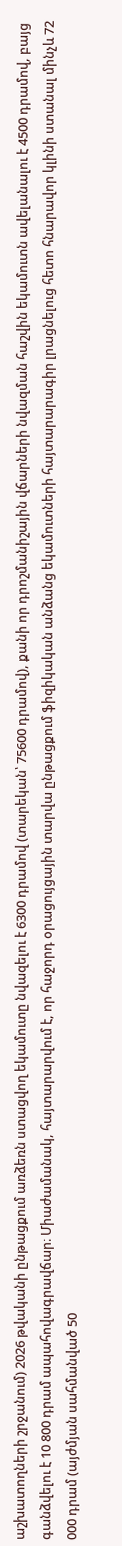աշխատողների շրջանում) 2026 թվականի ընթացքում առձեռն ստացվող եկամուտը նվազելու է 6300 դրամով (տարեկան՝ 75600 դրամով), քանի որ դրոշմանիշային վճարների նվազման հաշվին եկամուտն ավելանալու է 4500 դրամով, բայց գանձվելու է 10 800 դրամ ապահովագրավճար։ Միաժամանակ, հայտարարվում է, որ հաջորդ օրացույցային տարվա ընթացքում ֆիզիկական անձանց եկամուտների հայտարարագիր լրացնելուց հետո հնարավոր կլինի ստանալ մինչև 72 000 դրամ (այժմյան սահմանված 50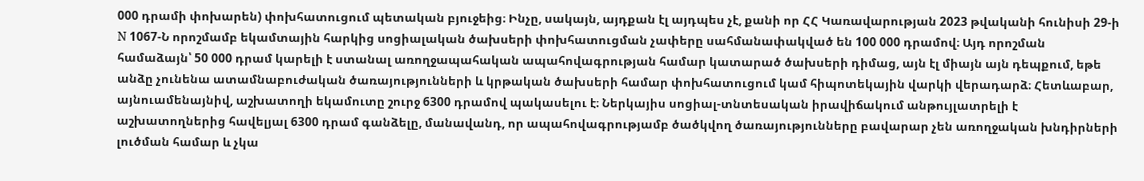000 դրամի փոխարեն) փոխհատուցում պետական բյուջեից։ Ինչը, սակայն, այդքան էլ այդպես չէ, քանի որ ՀՀ Կառավարության 2023 թվականի հունիսի 29-ի N 1067-Ն որոշմամբ եկամտային հարկից սոցիալական ծախսերի փոխհատուցման չափերը սահմանափակված են 100 000 դրամով։ Այդ որոշման համաձայն՝ 50 000 դրամ կարելի է ստանալ առողջապահական ապահովագրության համար կատարած ծախսերի դիմաց, այն էլ միայն այն դեպքում, եթե անձը չունենա ատամնաբուժական ծառայությունների և կրթական ծախսերի համար փոխհատուցում կամ հիպոտեկային վարկի վերադարձ։ Հետևաբար, այնուամենայնիվ, աշխատողի եկամուտը շուրջ 6300 դրամով պակասելու է։ Ներկայիս սոցիալ-տնտեսական իրավիճակում անթույլատրելի է աշխատողներից հավելյալ 6300 դրամ գանձելը, մանավանդ, որ ապահովագրությամբ ծածկվող ծառայությունները բավարար չեն առողջական խնդիրների լուծման համար և չկա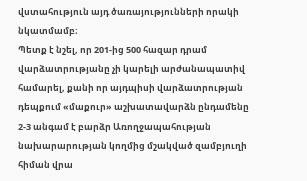վստահություն այդ ծառայությունների որակի նկատմամբ։
Պետք է նշել, որ 201-ից 500 հազար դրամ վարձատրությանը չի կարելի արժանապատիվ համարել, քանի որ այդպիսի վարձատրության դեպքում «մաքուր» աշխատավարձն ընդամենը 2-3 անգամ է բարձր Առողջապահության նախարարության կողմից մշակված զամբյուղի հիման վրա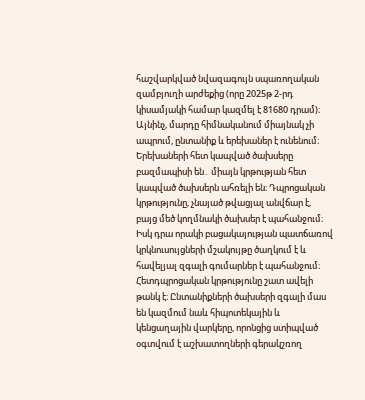հաշվարկված նվազագույն սպառողական զամբյուղի արժեքից (որը 2025թ 2-րդ կիսամյակի համար կազմել է 81680 դրամ)։ Այնինչ, մարդը հիմնականում միայնակ չի ապրում, ընտանիք և երեխաներ է ունենում։ Երեխաների հետ կապված ծախսերը բազմապիսի են․ միայն կրթության հետ կապված ծախսերն ահռելի են։ Դպրոցական կրթությունը, չնայած թվացյալ անվճար է, բայց մեծ կողմնակի ծախսեր է պահանջում։ Իսկ դրա որակի բացակայության պատճառով կրկնուսույցների մշակույթը ծաղկում է և հավելյալ զգալի գումարներ է պահանջում։ Հետդպրոցական կրթությունը շատ ավելի թանկ է։ Ընտանիքների ծախսերի զգալի մաս են կազմում նաև հիպոտեկային և կենցաղային վարկերը, որոնցից ստիպված օգտվում է աշխատողների գերակշռող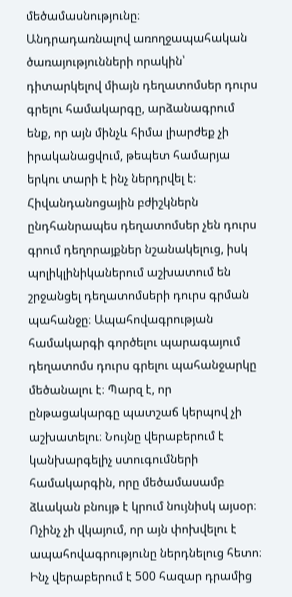մեծամասնությունը։
Անդրադառնալով առողջապահական ծառայությունների որակին՝ դիտարկելով միայն դեղատոմսեր դուրս գրելու համակարգը, արձանագրում ենք, որ այն մինչև հիմա լիարժեք չի իրականացվում, թեպետ համարյա երկու տարի է ինչ ներդրվել է։ Հիվանդանոցային բժիշկներն ընդհանրապես դեղատոմսեր չեն դուրս գրում դեղորայքներ նշանակելուց, իսկ պոլիկլինիկաներում աշխատում են շրջանցել դեղատոմսերի դուրս գրման պահանջը։ Ապահովագրության համակարգի գործելու պարագայում դեղատոմս դուրս գրելու պահանջարկը մեծանալու է։ Պարզ է, որ ընթացակարգը պատշաճ կերպով չի աշխատելու։ Նույնը վերաբերում է կանխարգելիչ ստուգումների համակարգին, որը մեծամասամբ ձևական բնույթ է կրում նույնիսկ այսօր։ Ոչինչ չի վկայում, որ այն փոխվելու է ապահովագրությունը ներդնելուց հետո։
Ինչ վերաբերում է 500 հազար դրամից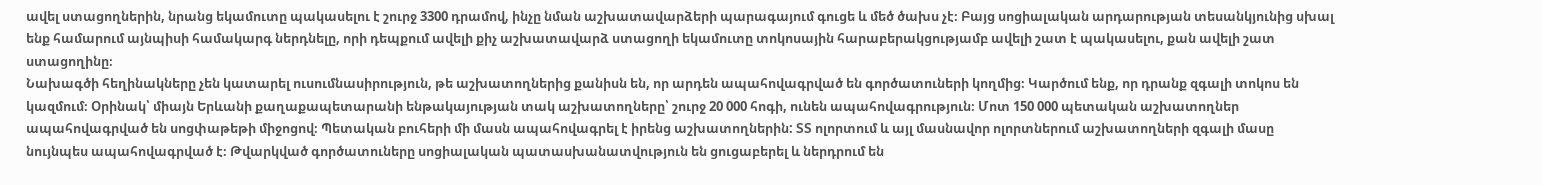ավել ստացողներին, նրանց եկամուտը պակասելու է շուրջ 3300 դրամով, ինչը նման աշխատավարձերի պարագայում գուցե և մեծ ծախս չէ։ Բայց սոցիալական արդարության տեսանկյունից սխալ ենք համարում այնպիսի համակարգ ներդնելը, որի դեպքում ավելի քիչ աշխատավարձ ստացողի եկամուտը տոկոսային հարաբերակցությամբ ավելի շատ է պակասելու, քան ավելի շատ ստացողինը։
Նախագծի հեղինակները չեն կատարել ուսումնասիրություն, թե աշխատողներից քանիսն են, որ արդեն ապահովագրված են գործատուների կողմից։ Կարծում ենք, որ դրանք զգալի տոկոս են կազմում։ Օրինակ՝ միայն Երևանի քաղաքապետարանի ենթակայության տակ աշխատողները՝ շուրջ 20 000 հոգի, ունեն ապահովագրություն։ Մոտ 150 000 պետական աշխատողներ ապահովագրված են սոցփաթեթի միջոցով։ Պետական բուհերի մի մասն ապահովագրել է իրենց աշխատողներին: ՏՏ ոլորտում և այլ մասնավոր ոլորտներում աշխատողների զգալի մասը նույնպես ապահովագրված է։ Թվարկված գործատուները սոցիալական պատասխանատվություն են ցուցաբերել և ներդրում են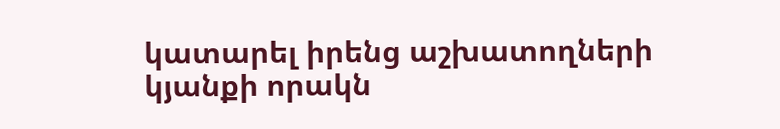կատարել իրենց աշխատողների կյանքի որակն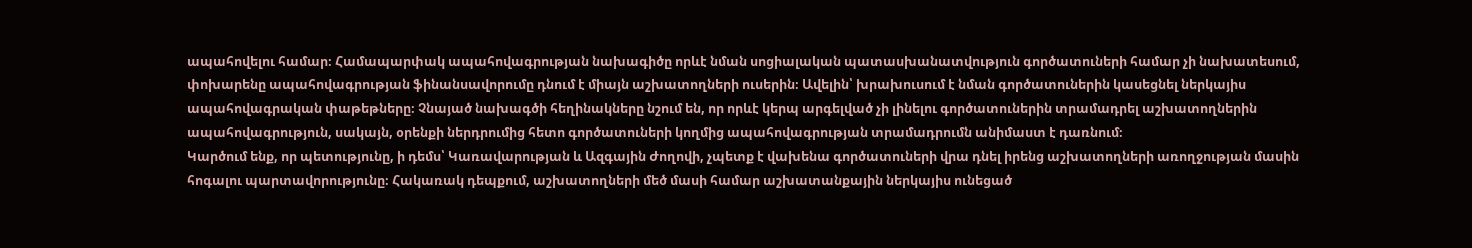ապահովելու համար։ Համապարփակ ապահովագրության նախագիծը որևէ նման սոցիալական պատասխանատվություն գործատուների համար չի նախատեսում, փոխարենը ապահովագրության ֆինանսավորումը դնում է միայն աշխատողների ուսերին։ Ավելին՝ խրախուսում է նման գործատուներին կասեցնել ներկայիս ապահովագրական փաթեթները։ Չնայած նախագծի հեղինակները նշում են, որ որևէ կերպ արգելված չի լինելու գործատուներին տրամադրել աշխատողներին ապահովագրություն, սակայն, օրենքի ներդրումից հետո գործատուների կողմից ապահովագրության տրամադրումն անիմաստ է դառնում։
Կարծում ենք, որ պետությունը, ի դեմս՝ Կառավարության և Ազգային Ժողովի, չպետք է վախենա գործատուների վրա դնել իրենց աշխատողների առողջության մասին հոգալու պարտավորությունը։ Հակառակ դեպքում, աշխատողների մեծ մասի համար աշխատանքային ներկայիս ունեցած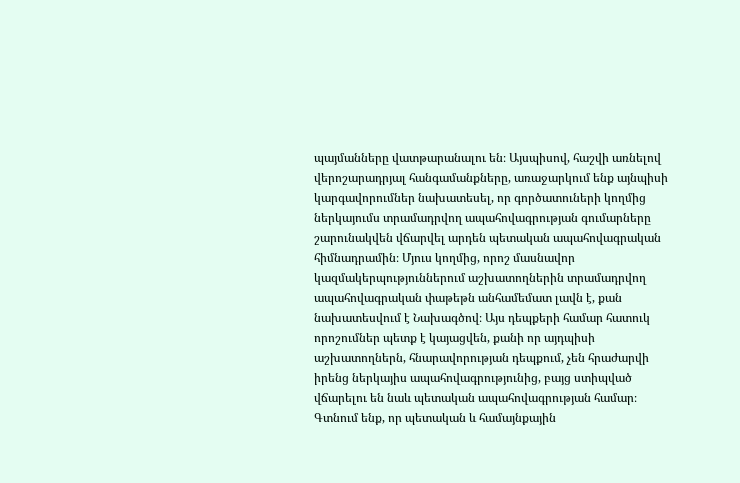պայմանները վատթարանալու են։ Այսպիսով, հաշվի առնելով վերոշարադրյալ հանգամանքները, առաջարկում ենք այնպիսի կարգավորումներ նախատեսել, որ գործատուների կողմից ներկայումս տրամադրվող ապահովագրության գումարները շարունակվեն վճարվել արդեն պետական ապահովագրական հիմնադրամին։ Մյուս կողմից, որոշ մասնավոր կազմակերպություններում աշխատողներին տրամադրվող ապահովագրական փաթեթն անհամեմատ լավն է, քան նախատեսվում է Նախագծով։ Այս դեպքերի համար հատուկ որոշումներ պետք է կայացվեն, քանի որ այդպիսի աշխատողներն, հնարավորության դեպքում, չեն հրաժարվի իրենց ներկայիս ապահովագրությունից, բայց ստիպված վճարելու են նաև պետական ապահովագրության համար։
Գտնում ենք, որ պետական և համայնքային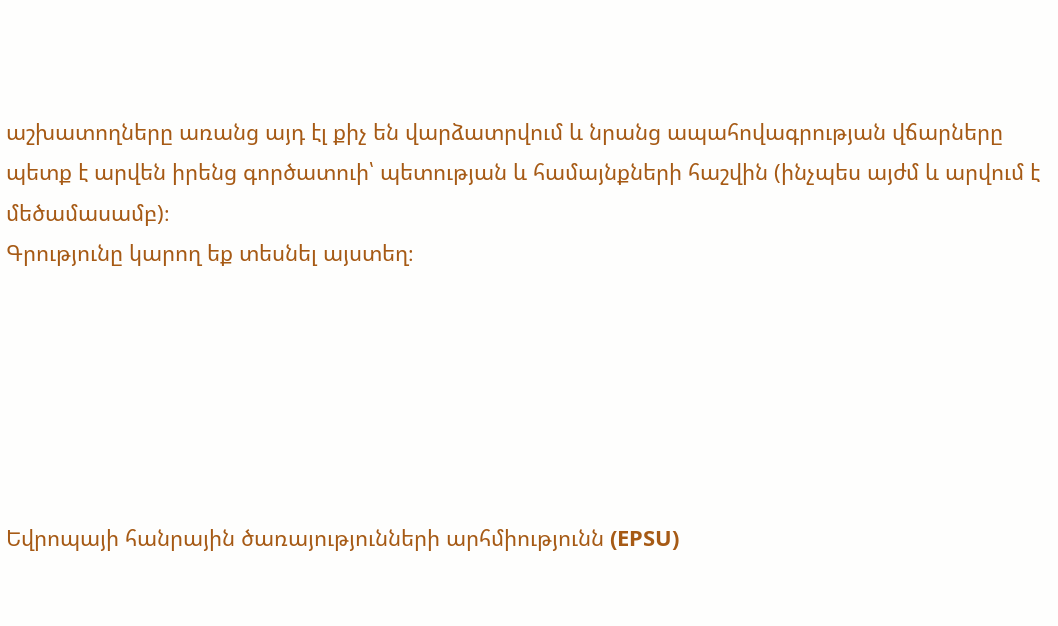աշխատողները առանց այդ էլ քիչ են վարձատրվում և նրանց ապահովագրության վճարները պետք է արվեն իրենց գործատուի՝ պետության և համայնքների հաշվին (ինչպես այժմ և արվում է մեծամասամբ)։
Գրությունը կարող եք տեսնել այստեղ։






Եվրոպայի հանրային ծառայությունների արհմիությունն (EPSU)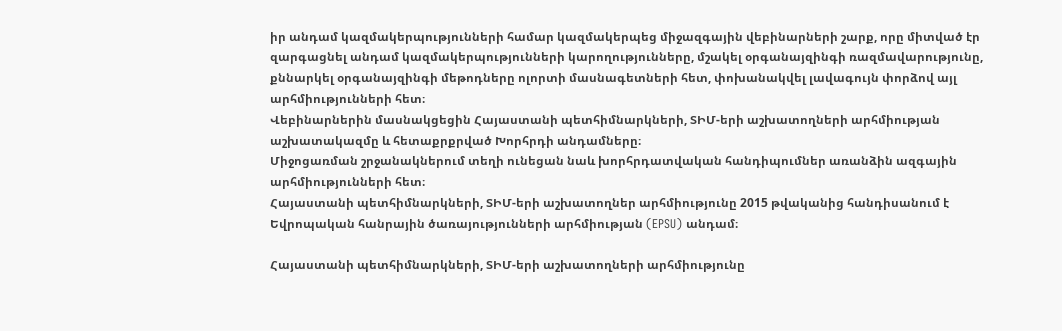իր անդամ կազմակերպությունների համար կազմակերպեց միջազգային վեբինարների շարք, որը միտված էր զարգացնել անդամ կազմակերպությունների կարողությունները, մշակել օրգանայզինգի ռազմավարությունը, քննարկել օրգանայզինգի մեթոդները ոլորտի մասնագետների հետ, փոխանակվել լավագույն փորձով այլ արհմիությունների հետ։
Վեբինարներին մասնակցեցին Հայաստանի պետհիմնարկների, ՏԻՄ-երի աշխատողների արհմիության աշխատակազմը և հետաքրքրված Խորհրդի անդամները։
Միջոցառման շրջանակներում տեղի ունեցան նաև խորհրդատվական հանդիպումներ առանձին ազգային արհմիությունների հետ։
Հայաստանի պետհիմնարկների, ՏԻՄ-երի աշխատողներ արհմիությունը 2015 թվականից հանդիսանում է Եվրոպական հանրային ծառայությունների արհմիության (EPSU) անդամ։

Հայաստանի պետհիմնարկների, ՏԻՄ-երի աշխատողների արհմիությունը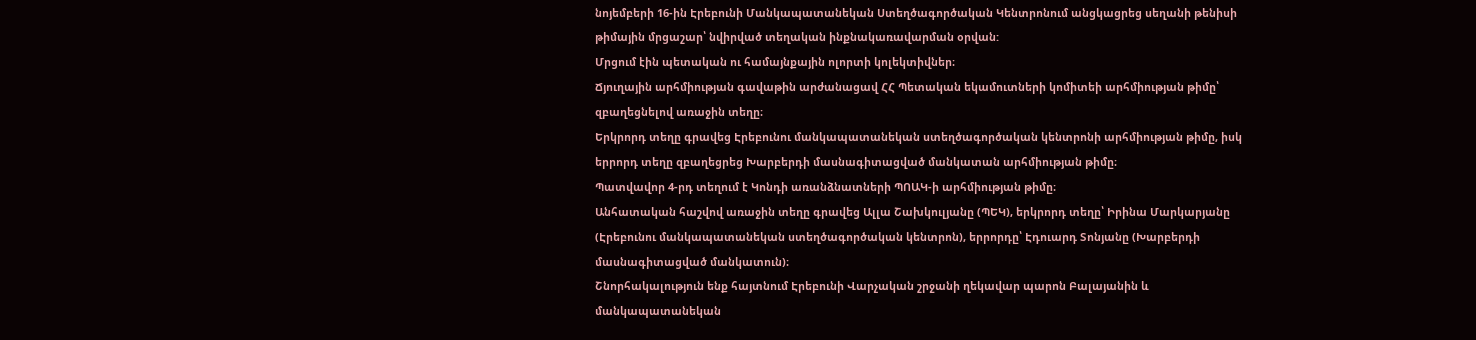նոյեմբերի 16-ին Էրեբունի Մանկապատանեկան Ստեղծագործական Կենտրոնում անցկացրեց սեղանի թենիսի թիմային մրցաշար՝ նվիրված տեղական ինքնակառավարման օրվան:
Մրցում էին պետական ու համայնքային ոլորտի կոլեկտիվներ։
Ճյուղային արհմիության գավաթին արժանացավ ՀՀ Պետական եկամուտների կոմիտեի արհմիության թիմը՝ զբաղեցնելով առաջին տեղը։
Երկրորդ տեղը գրավեց Էրեբունու մանկապատանեկան ստեղծագործական կենտրոնի արհմիության թիմը, իսկ երրորդ տեղը զբաղեցրեց Խարբերդի մասնագիտացված մանկատան արհմիության թիմը։
Պատվավոր 4-րդ տեղում է Կոնդի առանձնատների ՊՈԱԿ-ի արհմիության թիմը։
Անհատական հաշվով առաջին տեղը գրավեց Ալլա Շախկուլյանը (ՊԵԿ), երկրորդ տեղը՝ Իրինա Մարկարյանը (Էրեբունու մանկապատանեկան ստեղծագործական կենտրոն), երրորդը՝ Էդուարդ Տոնյանը (Խարբերդի մասնագիտացված մանկատուն)։
Շնորհակալություն ենք հայտնում Էրեբունի Վարչական շրջանի ղեկավար պարոն Բալայանին և մանկապատանեկան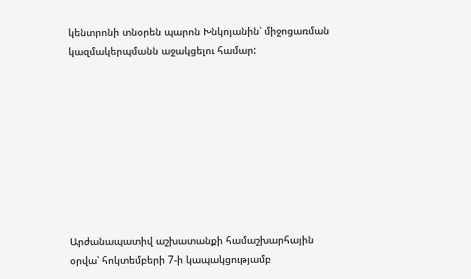կենտրոնի տնօրեն պարոն Խնկոյանին՝ միջոցառման կազմակերպմանն աջակցելու համար:









Արժանապատիվ աշխատանքի համաշխարհային օրվա՝ հոկտեմբերի 7-ի կապակցությամբ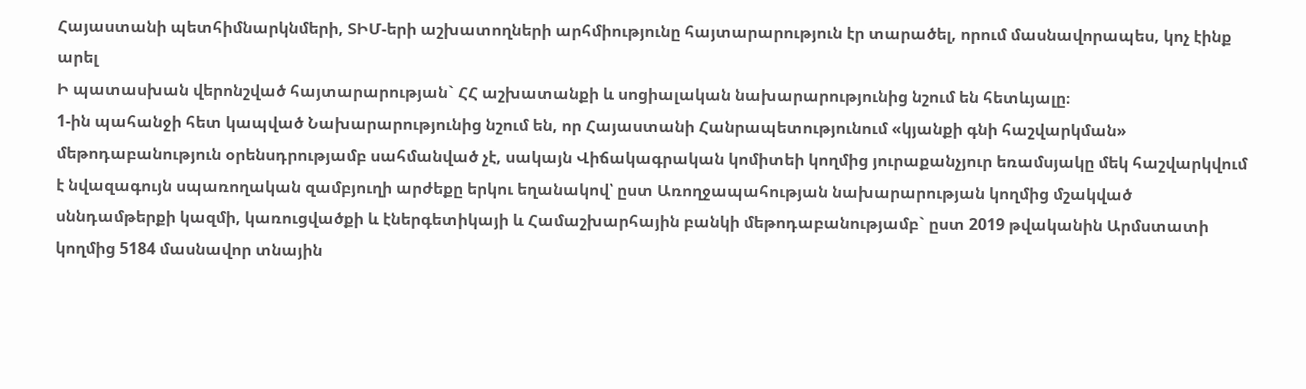Հայաստանի պետհիմնարկնմերի, ՏԻՄ-երի աշխատողների արհմիությունը հայտարարություն էր տարածել, որում մասնավորապես, կոչ էինք արել
Ի պատասխան վերոնշված հայտարարության` ՀՀ աշխատանքի և սոցիալական նախարարությունից նշում են հետևյալը։
1-ին պահանջի հետ կապված Նախարարությունից նշում են, որ Հայաստանի Հանրապետությունում «կյանքի գնի հաշվարկման» մեթոդաբանություն օրենսդրությամբ սահմանված չէ, սակայն Վիճակագրական կոմիտեի կողմից յուրաքանչյուր եռամսյակը մեկ հաշվարկվում է նվազագույն սպառողական զամբյուղի արժեքը երկու եղանակով՝ ըստ Առողջապահության նախարարության կողմից մշակված սննդամթերքի կազմի, կառուցվածքի և էներգետիկայի և Համաշխարհային բանկի մեթոդաբանությամբ` ըստ 2019 թվականին Արմստատի կողմից 5184 մասնավոր տնային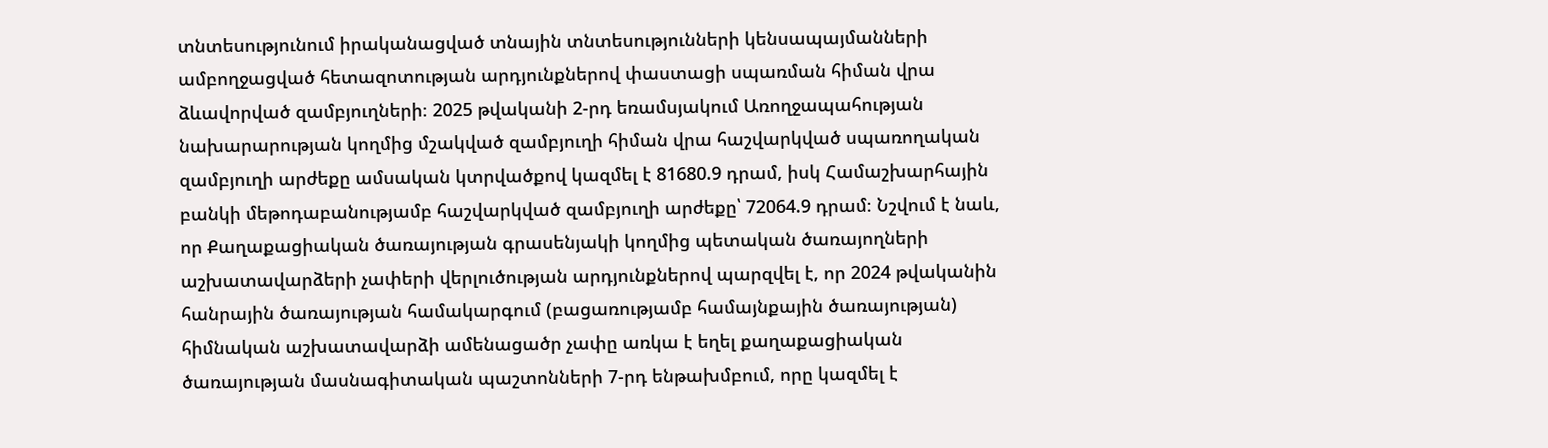տնտեսությունում իրականացված տնային տնտեսությունների կենսապայմանների ամբողջացված հետազոտության արդյունքներով փաստացի սպառման հիման վրա ձևավորված զամբյուղների։ 2025 թվականի 2-րդ եռամսյակում Առողջապահության նախարարության կողմից մշակված զամբյուղի հիման վրա հաշվարկված սպառողական զամբյուղի արժեքը ամսական կտրվածքով կազմել է 81680.9 դրամ, իսկ Համաշխարհային բանկի մեթոդաբանությամբ հաշվարկված զամբյուղի արժեքը՝ 72064.9 դրամ։ Նշվում է նաև, որ Քաղաքացիական ծառայության գրասենյակի կողմից պետական ծառայողների աշխատավարձերի չափերի վերլուծության արդյունքներով պարզվել է, որ 2024 թվականին հանրային ծառայության համակարգում (բացառությամբ համայնքային ծառայության) հիմնական աշխատավարձի ամենացածր չափը առկա է եղել քաղաքացիական ծառայության մասնագիտական պաշտոնների 7-րդ ենթախմբում, որը կազմել է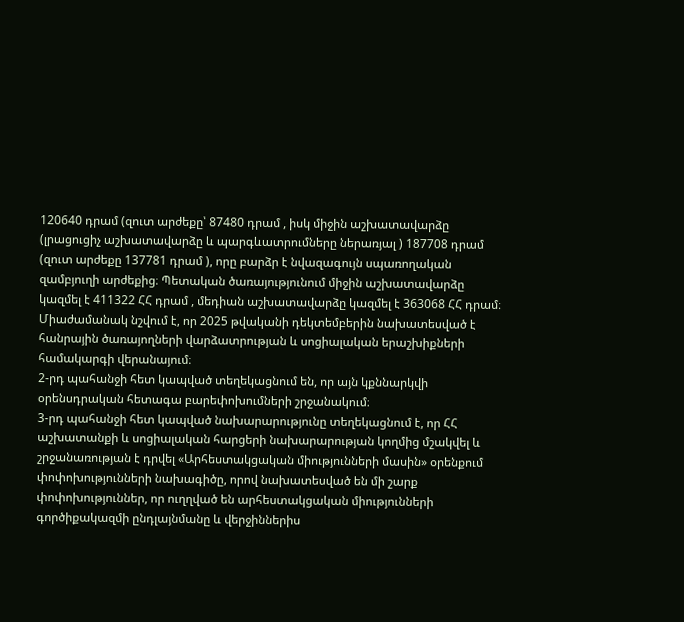120640 դրամ (զուտ արժեքը՝ 87480 դրամ , իսկ միջին աշխատավարձը (լրացուցիչ աշխատավարձը և պարգևատրումները ներառյալ ) 187708 դրամ (զուտ արժեքը 137781 դրամ ), որը բարձր է նվազագույն սպառողական զամբյուղի արժեքից։ Պետական ծառայությունում միջին աշխատավարձը կազմել է 411322 ՀՀ դրամ , մեդիան աշխատավարձը կազմել է 363068 ՀՀ դրամ։
Միաժամանակ նշվում է, որ 2025 թվականի դեկտեմբերին նախատեսված է հանրային ծառայողների վարձատրության և սոցիալական երաշխիքների համակարգի վերանայում։
2-րդ պահանջի հետ կապված տեղեկացնում են, որ այն կքննարկվի օրենսդրական հետագա բարեփոխումների շրջանակում։
3-րդ պահանջի հետ կապված նախարարությունը տեղեկացնում է, որ ՀՀ աշխատանքի և սոցիալական հարցերի նախարարության կողմից մշակվել և շրջանառության է դրվել «Արհեստակցական միությունների մասին» օրենքում փոփոխությունների նախագիծը, որով նախատեսված են մի շարք փոփոխություններ, որ ուղղված են արհեստակցական միությունների գործիքակազմի ընդլայնմանը և վերջիններիս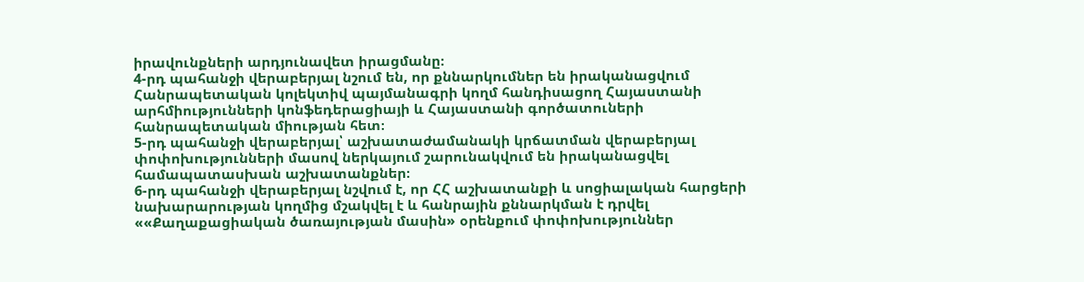իրավունքների արդյունավետ իրացմանը։
4-րդ պահանջի վերաբերյալ նշում են, որ քննարկումներ են իրականացվում Հանրապետական կոլեկտիվ պայմանագրի կողմ հանդիսացող Հայաստանի արհմիությունների կոնֆեդերացիայի և Հայաստանի գործատուների հանրապետական միության հետ։
5-րդ պահանջի վերաբերյալ՝ աշխատաժամանակի կրճատման վերաբերյալ փոփոխությունների մասով ներկայում շարունակվում են իրականացվել համապատասխան աշխատանքներ։
6-րդ պահանջի վերաբերյալ նշվում է, որ ՀՀ աշխատանքի և սոցիալական հարցերի նախարարության կողմից մշակվել է և հանրային քննարկման է դրվել ««Քաղաքացիական ծառայության մասին» օրենքում փոփոխություններ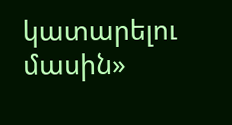կատարելու մասին»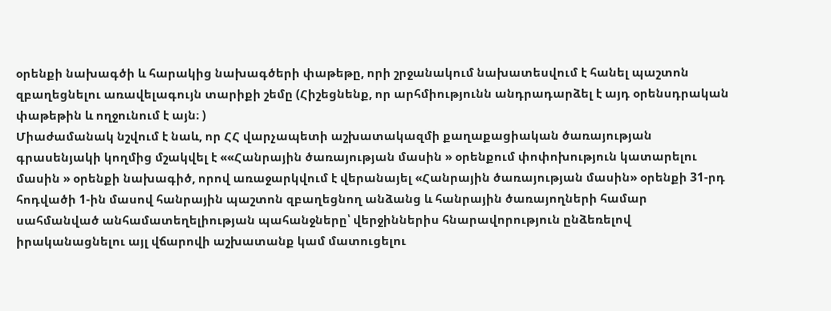օրենքի նախագծի և հարակից նախագծերի փաթեթը, որի շրջանակում նախատեսվում է հանել պաշտոն զբաղեցնելու առավելագույն տարիքի շեմը (Հիշեցնենք, որ արհմիությունն անդրադարձել է այդ օրենսդրական փաթեթին և ողջունում է այն։ )
Միաժամանակ նշվում է նաև, որ ՀՀ վարչապետի աշխատակազմի քաղաքացիական ծառայության գրասենյակի կողմից մշակվել է ««Հանրային ծառայության մասին » օրենքում փոփոխություն կատարելու մասին » օրենքի նախագիծ, որով առաջարկվում է վերանայել «Հանրային ծառայության մասին» օրենքի 31-րդ հոդվածի 1-ին մասով հանրային պաշտոն զբաղեցնող անձանց և հանրային ծառայողների համար սահմանված անհամատեղելիության պահանջները՝ վերջիններիս հնարավորություն ընձեռելով իրականացնելու այլ վճարովի աշխատանք կամ մատուցելու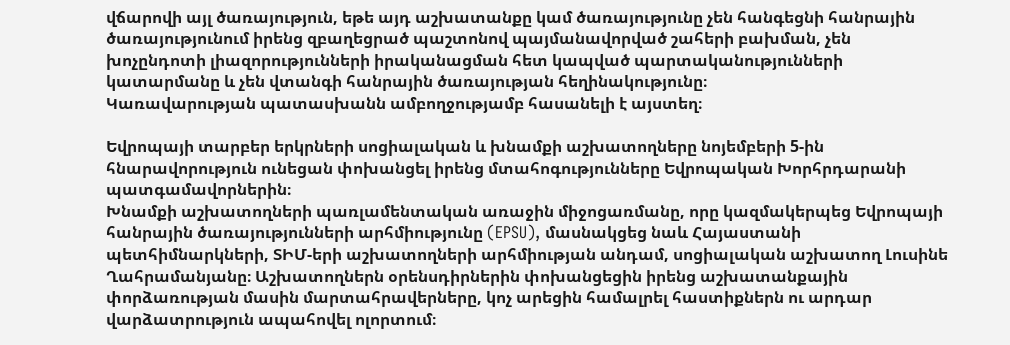վճարովի այլ ծառայություն, եթե այդ աշխատանքը կամ ծառայությունը չեն հանգեցնի հանրային ծառայությունում իրենց զբաղեցրած պաշտոնով պայմանավորված շահերի բախման, չեն խոչընդոտի լիազորությունների իրականացման հետ կապված պարտականությունների կատարմանը և չեն վտանգի հանրային ծառայության հեղինակությունը։
Կառավարության պատասխանն ամբողջությամբ հասանելի է այստեղ։

Եվրոպայի տարբեր երկրների սոցիալական և խնամքի աշխատողները նոյեմբերի 5-ին հնարավորություն ունեցան փոխանցել իրենց մտահոգությունները Եվրոպական Խորհրդարանի պատգամավորներին։
Խնամքի աշխատողների պառլամենտական առաջին միջոցառմանը, որը կազմակերպեց Եվրոպայի հանրային ծառայությունների արհմիությունը (EPSU), մասնակցեց նաև Հայաստանի պետհիմնարկների, ՏԻՄ-երի աշխատողների արհմիության անդամ, սոցիալական աշխատող Լուսինե Ղահրամանյանը։ Աշխատողներն օրենսդիրներին փոխանցեցին իրենց աշխատանքային փորձառության մասին մարտահրավերները, կոչ արեցին համալրել հաստիքներն ու արդար վարձատրություն ապահովել ոլորտում։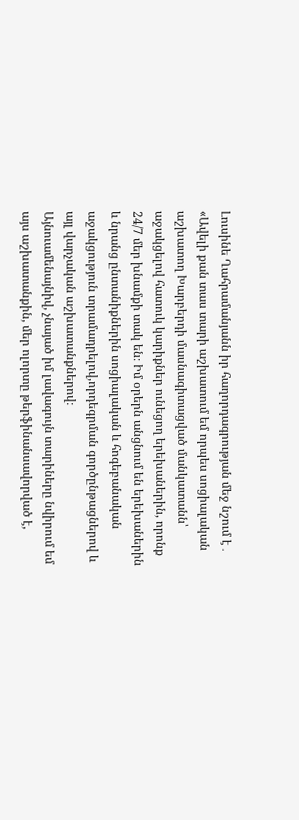Լուսինե Ղահրամանյանն իր հաղորդագրության մեջ նշում է․
«Ավելի քան տաս տարի աշխատում եմ որպես սոցիալական աշխատող Խարբերդի մասնագիտացված մանկատանն՝ աջակցելով հատուկ կարիքներ ունեցող երեխաներին, որոնք 24/7 մեր խնամքի տակ են։ Իմ օրերն անցնում են երեխաներին և նրանց ընտանիքներին սոցիալական և հոգեբանական աջակցություն տրամադրելով,որդեգրման գործընթացներով և այլ վարչական աշխատանքներով։
Այնուամենայնիվ, չնայած իմ լավագույն տարիները նվիրում եմ այս աշխատանքին, մեր ոլորտը թերֆինանսավորված է,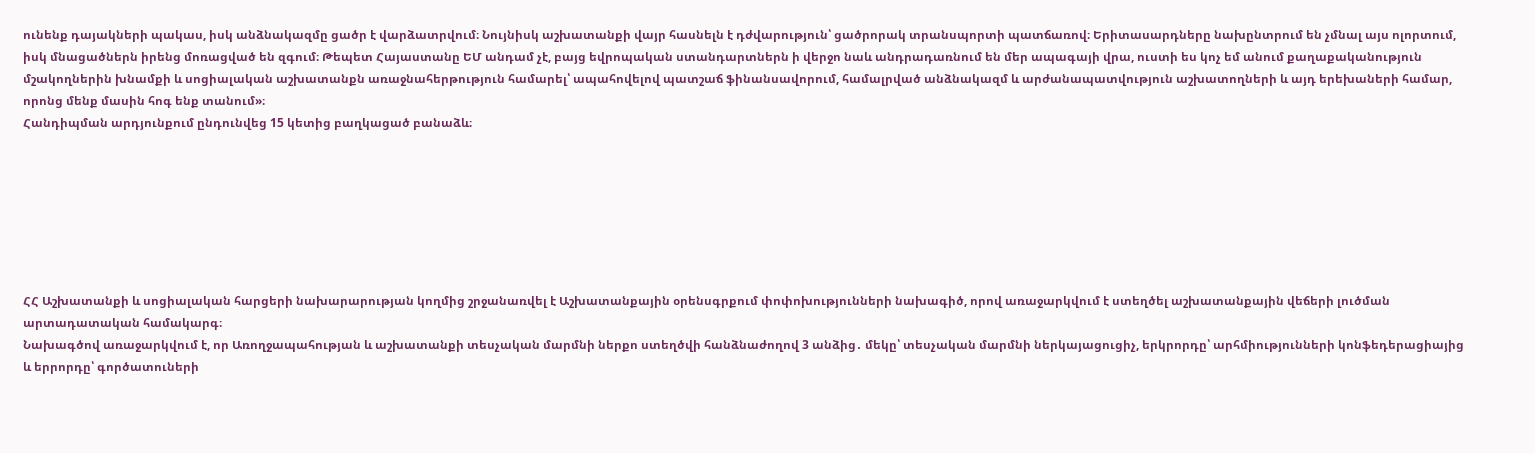ունենք դայակների պակաս, իսկ անձնակազմը ցածր է վարձատրվում։ Նույնիսկ աշխատանքի վայր հասնելն է դժվարություն՝ ցածրորակ տրանսպորտի պատճառով։ Երիտասարդները նախընտրում են չմնալ այս ոլորտում, իսկ մնացածներն իրենց մոռացված են զգում։ Թեպետ Հայաստանը ԵՄ անդամ չէ, բայց եվրոպական ստանդարտներն ի վերջո նաև անդրադառնում են մեր ապագայի վրա, ուստի ես կոչ եմ անում քաղաքականություն մշակողներին խնամքի և սոցիալական աշխատանքն առաջնահերթություն համարել՝ ապահովելով պատշաճ ֆինանսավորում, համալրված անձնակազմ և արժանապատվություն աշխատողների և այդ երեխաների համար, որոնց մենք մասին հոգ ենք տանում»։
Հանդիպման արդյունքում ընդունվեց 15 կետից բաղկացած բանաձև։







ՀՀ Աշխատանքի և սոցիալական հարցերի նախարարության կողմից շրջանառվել է Աշխատանքային օրենսգրքում փոփոխությունների նախագիծ, որով առաջարկվում է ստեղծել աշխատանքային վեճերի լուծման արտադատական համակարգ։
Նախագծով առաջարկվում է, որ Առողջապահության և աշխատանքի տեսչական մարմնի ներքո ստեղծվի հանձնաժողով 3 անձից․ մեկը՝ տեսչական մարմնի ներկայացուցիչ, երկրորդը՝ արհմիությունների կոնֆեդերացիայից և երրորդը՝ գործատուների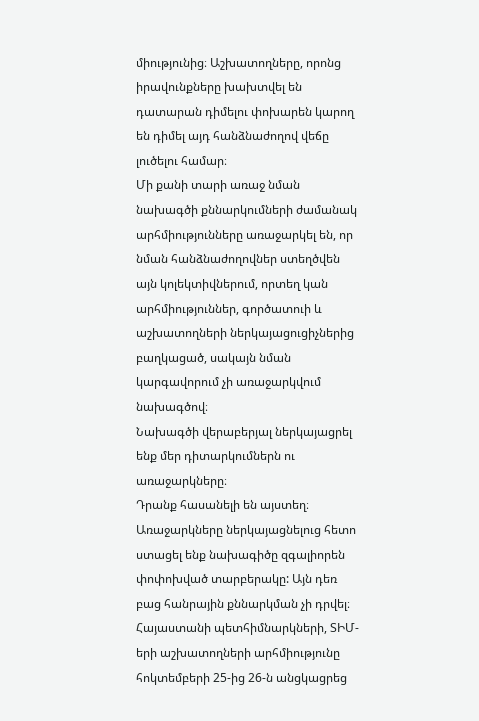միությունից։ Աշխատողները, որոնց իրավունքները խախտվել են դատարան դիմելու փոխարեն կարող են դիմել այդ հանձնաժողով վեճը լուծելու համար։
Մի քանի տարի առաջ նման նախագծի քննարկումների ժամանակ արհմիությունները առաջարկել են, որ նման հանձնաժողովներ ստեղծվեն այն կոլեկտիվներում, որտեղ կան արհմիություններ, գործատուի և աշխատողների ներկայացուցիչներից բաղկացած, սակայն նման կարգավորում չի առաջարկվում նախագծով։
Նախագծի վերաբերյալ ներկայացրել ենք մեր դիտարկումներն ու առաջարկները։
Դրանք հասանելի են այստեղ։
Առաջարկները ներկայացնելուց հետո ստացել ենք նախագիծը զգալիորեն փոփոխված տարբերակը: Այն դեռ բաց հանրային քննարկման չի դրվել։
Հայաստանի պետհիմնարկների, ՏԻՄ-երի աշխատողների արհմիությունը հոկտեմբերի 25-ից 26-ն անցկացրեց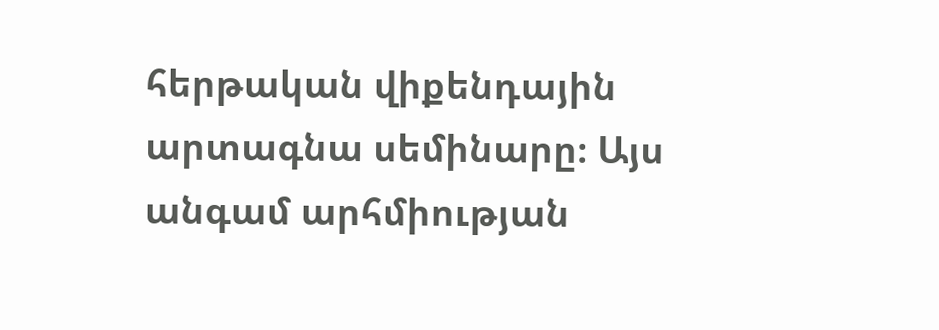հերթական վիքենդային արտագնա սեմինարը։ Այս անգամ արհմիության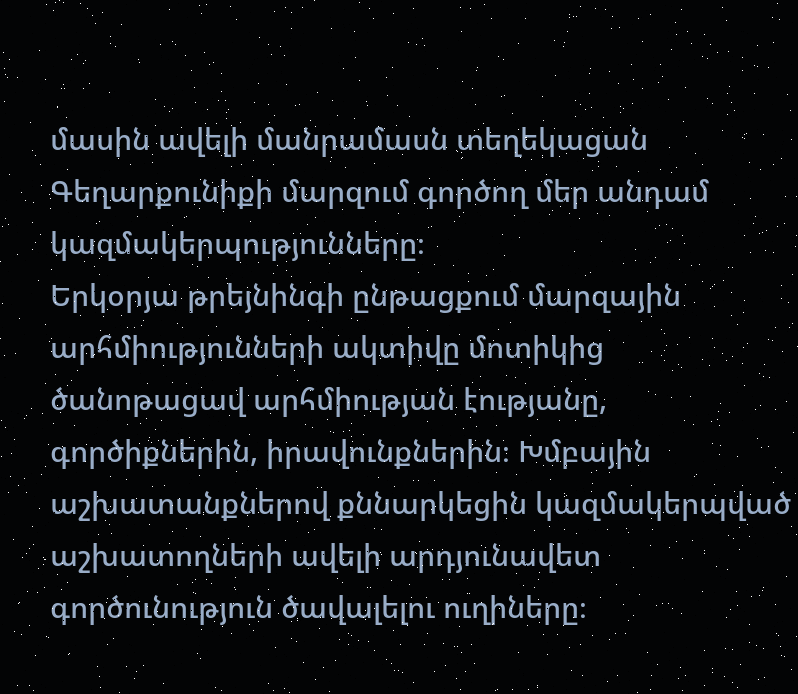մասին ավելի մանրամասն տեղեկացան Գեղարքունիքի մարզում գործող մեր անդամ կազմակերպությունները։
Երկօրյա թրեյնինգի ընթացքում մարզային արհմիությունների ակտիվը մոտիկից ծանոթացավ արհմիության էությանը, գործիքներին, իրավունքներին։ Խմբային աշխատանքներով քննարկեցին կազմակերպված աշխատողների ավելի արդյունավետ գործունություն ծավալելու ուղիները։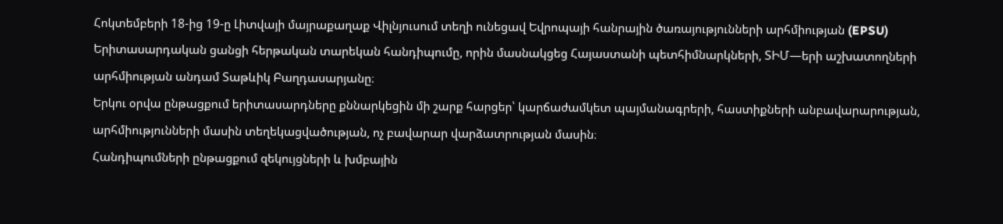Հոկտեմբերի 18-ից 19-ը Լիտվայի մայրաքաղաք Վիլնյուսում տեղի ունեցավ Եվրոպայի հանրային ծառայությունների արհմիության (EPSU) Երիտասարդական ցանցի հերթական տարեկան հանդիպումը, որին մասնակցեց Հայաստանի պետհիմնարկների, ՏԻՄ—երի աշխատողների արհմիության անդամ Տաթևիկ Բաղդասարյանը։
Երկու օրվա ընթացքում երիտասարդները քննարկեցին մի շարք հարցեր՝ կարճաժամկետ պայմանագրերի, հաստիքների անբավարարության, արհմիությունների մասին տեղեկացվածության, ոչ բավարար վարձատրության մասին։
Հանդիպումների ընթացքում զեկույցների և խմբային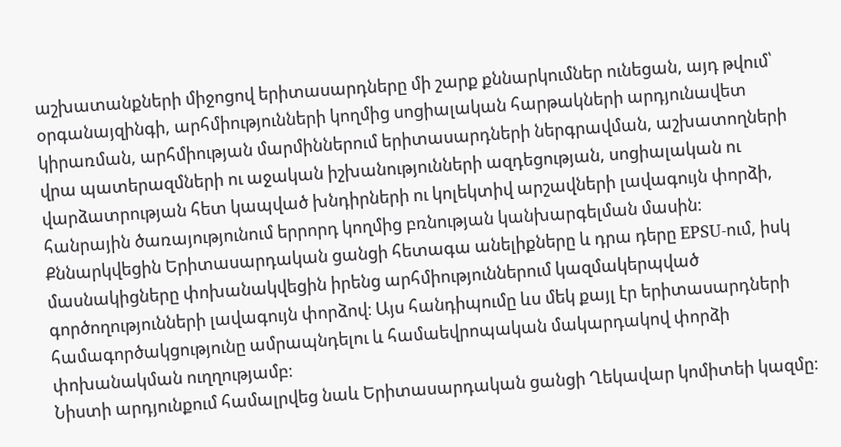աշխատանքների միջոցով երիտասարդները մի շարք քննարկումներ ունեցան, այդ թվում՝ օրգանայզինգի, արհմիությունների կողմից սոցիալական հարթակների արդյունավետ կիրառման, արհմիության մարմիններում երիտասարդների ներգրավման, աշխատողների վրա պատերազմների ու աջական իշխանությունների ազդեցության, սոցիալական ու վարձատրության հետ կապված խնդիրների ու կոլեկտիվ արշավների լավագույն փորձի, հանրային ծառայությունում երրորդ կողմից բռնության կանխարգելման մասին։ Քննարկվեցին Երիտասարդական ցանցի հետագա անելիքները և դրա դերը EPSU-ում, իսկ մասնակիցները փոխանակվեցին իրենց արհմիություններում կազմակերպված գործողությունների լավագույն փորձով։ Այս հանդիպումը ևս մեկ քայլ էր երիտասարդների համագործակցությունը ամրապնդելու և համաեվրոպական մակարդակով փորձի փոխանակման ուղղությամբ։
Նիստի արդյունքում համալրվեց նաև Երիտասարդական ցանցի Ղեկավար կոմիտեի կազմը։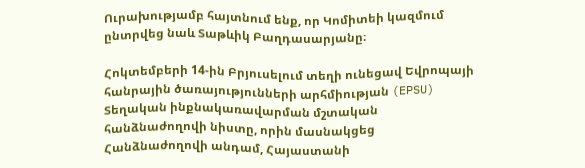Ուրախությամբ հայտնում ենք, որ Կոմիտեի կազմում ընտրվեց նաև Տաթևիկ Բաղդասարյանը։

Հոկտեմբերի 14-ին Բրյուսելում տեղի ունեցավ Եվրոպայի հանրային ծառայությունների արհմիության (EPSU) Տեղական ինքնակառավարման մշտական հանձնաժողովի նիստը, որին մասնակցեց Հանձնաժողովի անդամ, Հայաստանի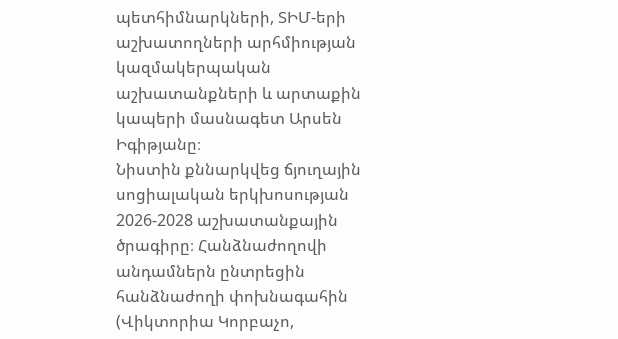պետհիմնարկների, ՏԻՄ-երի աշխատողների արհմիության կազմակերպական աշխատանքների և արտաքին կապերի մասնագետ Արսեն Իգիթյանը։
Նիստին քննարկվեց ճյուղային սոցիալական երկխոսության 2026-2028 աշխատանքային ծրագիրը։ Հանձնաժողովի անդամներն ընտրեցին հանձնաժողի փոխնագահին (Վիկտորիա Կորբաչո,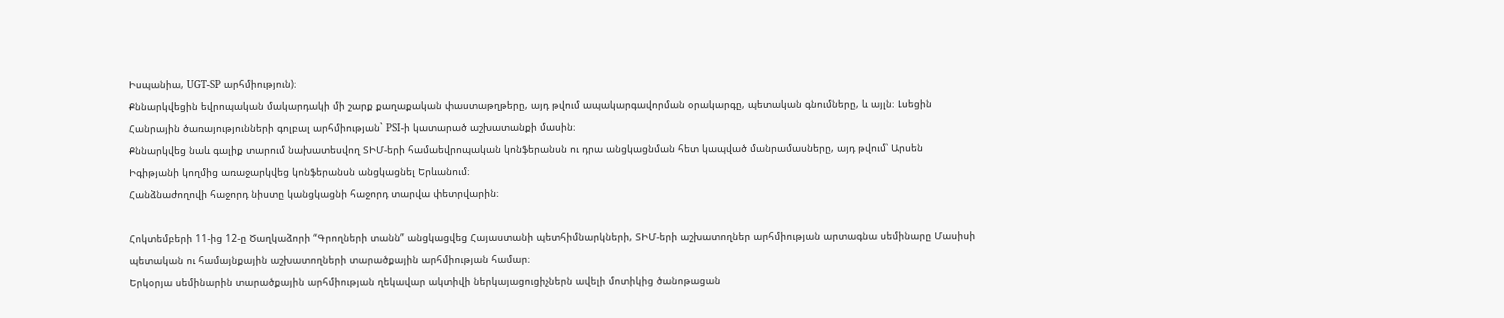Իսպանիա, UGT-SP արհմիություն)։
Քննարկվեցին եվրոպական մակարդակի մի շարք քաղաքական փաստաթղթերը, այդ թվում ապակարգավորման օրակարգը, պետական գնումները, և այլն։ Լսեցին Հանրային ծառայությունների գոլբալ արհմիության` PSI-ի կատարած աշխատանքի մասին։
Քննարկվեց նաև գալիք տարում նախատեսվող ՏԻՄ-երի համաեվրոպական կոնֆերանսն ու դրա անցկացնման հետ կապված մանրամասները, այդ թվում՝ Արսեն Իգիթյանի կողմից առաջարկվեց կոնֆերանսն անցկացնել Երևանում։
Հանձնաժողովի հաջորդ նիստը կանցկացնի հաջորդ տարվա փետրվարին։

Հոկտեմբերի 11-ից 12-ը Ծաղկաձորի “Գրողների տանն” անցկացվեց Հայաստանի պետհիմնարկների, ՏԻՄ-երի աշխատողներ արհմիության արտագնա սեմինարը Մասիսի պետական ու համայնքային աշխատողների տարածքային արհմիության համար։
Երկօրյա սեմինարին տարածքային արհմիության ղեկավար ակտիվի ներկայացուցիչներն ավելի մոտիկից ծանոթացան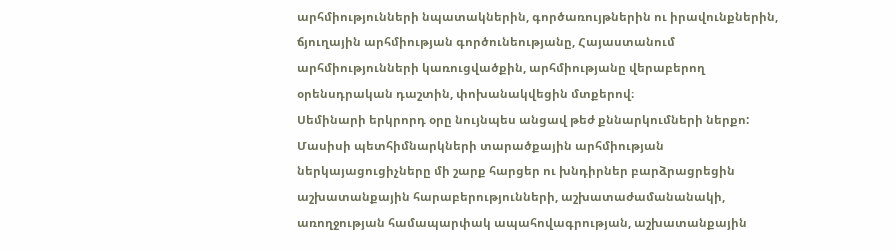արհմիությունների նպատակներին, գործառույթներին ու իրավունքներին, ճյուղային արհմիության գործունեությանը, Հայաստանում արհմիությունների կառուցվածքին, արհմիությանը վերաբերող օրենսդրական դաշտին, փոխանակվեցին մտքերով։
Սեմինարի երկրորդ օրը նույնպես անցավ թեժ քննարկումների ներքո: Մասիսի պետհիմնարկների տարածքային արհմիության ներկայացուցիչները մի շարք հարցեր ու խնդիրներ բարձրացրեցին աշխատանքային հարաբերությունների, աշխատաժամանանակի, առողջության համապարփակ ապահովագրության, աշխատանքային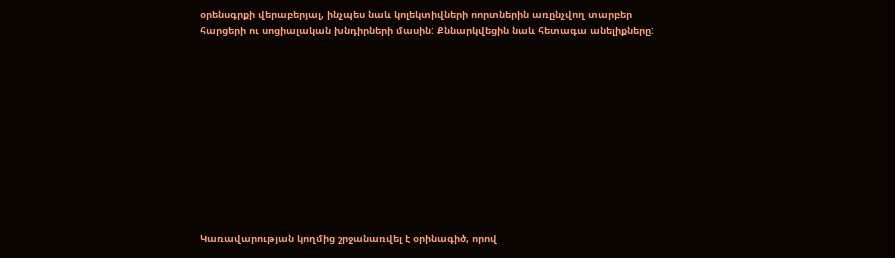օրենսգրքի վերաբերյալ, ինչպես նաև կոլեկտիվների ոորտներին առընչվող տարբեր հարցերի ու սոցիալական խնդիրների մասին: Քննարկվեցին նաև հետագա անելիքները:












Կառավարության կողմից շրջանառվել է օրինագիծ, որով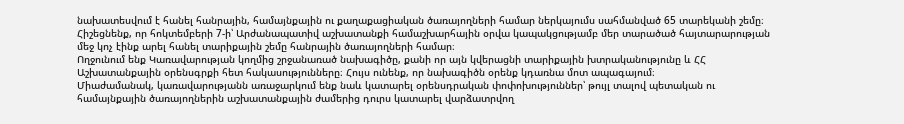նախատեսվում է հանել հանրային, համայնքային ու քաղաքացիական ծառայողների համար ներկայումս սահմանված 65 տարեկանի շեմը։
Հիշեցնենք, որ հոկտեմբերի 7-ի՝ Արժանապատիվ աշխատանքի համաշխարհային օրվա կապակցությամբ մեր տարածած հայտարարության մեջ կոչ էինք արել հանել տարիքային շեմը հանրային ծառայողների համար։
Ողջունում ենք Կառավարության կողմից շրջանառած նախագիծը, քանի որ այն կվերացնի տարիքային խտրականությունը և ՀՀ Աշխատանքային օրենսգրքի հետ հակասությունները։ Հույս ունենք, որ նախագիծն օրենք կդառնա մոտ ապագայում։
Միաժամանակ, կառավարությանն առաջարկում ենք նաև կատարել օրենսդրական փոփոխություններ՝ թույլ տալով պետական ու համայնքային ծառայողներին աշխատանքային ժամերից դուրս կատարել վարձատրվող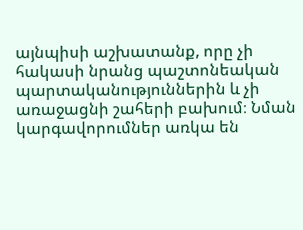այնպիսի աշխատանք, որը չի հակասի նրանց պաշտոնեական պարտականություններին և չի առաջացնի շահերի բախում։ Նման կարգավորումներ առկա են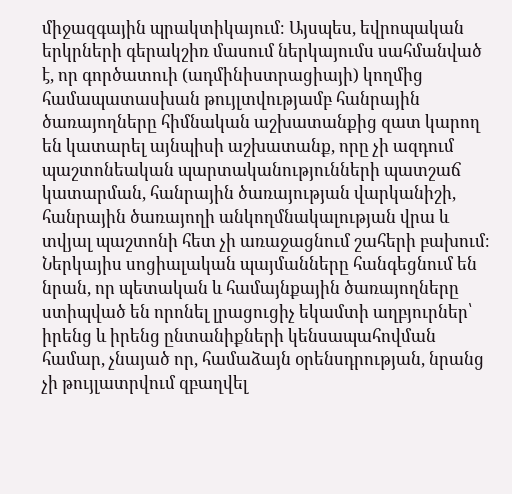միջազգային պրակտիկայում։ Այսպես, եվրոպական երկրների գերակշիռ մասում ներկայումս սահմանված է, որ գործատուի (ադմինիստրացիայի) կողմից համապատասխան թույլտվությամբ հանրային ծառայողները հիմնական աշխատանքից զատ կարող են կատարել այնպիսի աշխատանք, որը չի ազդում պաշտոնեական պարտականությունների պատշաճ կատարման, հանրային ծառայության վարկանիշի, հանրային ծառայողի անկողմնակալության վրա և տվյալ պաշտոնի հետ չի առաջացնում շահերի բախում։ Ներկայիս սոցիալական պայմանները հանգեցնում են նրան, որ պետական և համայնքային ծառայողները ստիպված են որոնել լրացուցիչ եկամտի աղբյուրներ՝ իրենց և իրենց ընտանիքների կենսապահովման համար, չնայած որ, համաձայն օրենսդրության, նրանց չի թույլատրվում զբաղվել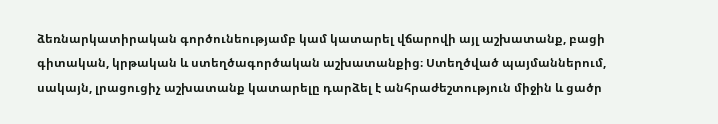ձեռնարկատիրական գործունեությամբ կամ կատարել վճարովի այլ աշխատանք, բացի գիտական, կրթական և ստեղծագործական աշխատանքից։ Ստեղծված պայմաններում, սակայն, լրացուցիչ աշխատանք կատարելը դարձել է անհրաժեշտություն միջին և ցածր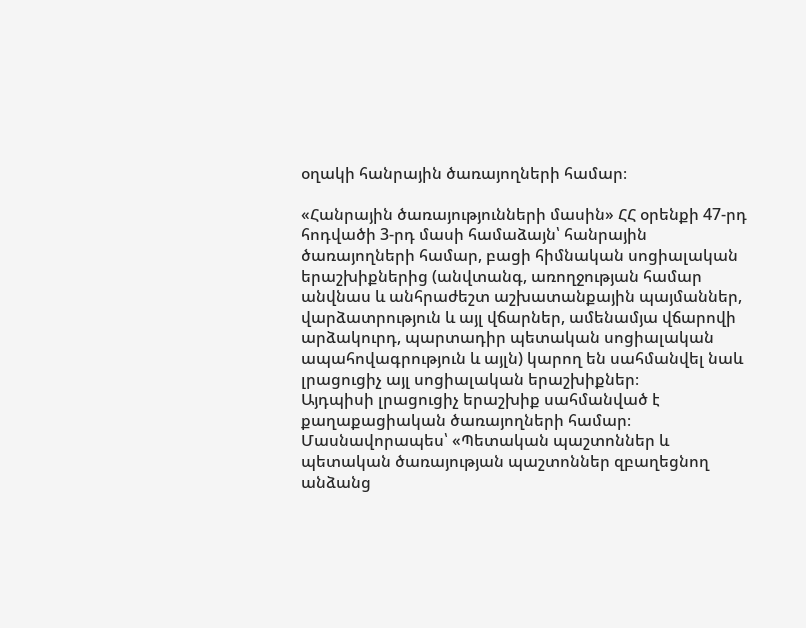օղակի հանրային ծառայողների համար։

«Հանրային ծառայությունների մասին» ՀՀ օրենքի 47-րդ հոդվածի 3-րդ մասի համաձայն՝ հանրային ծառայողների համար, բացի հիմնական սոցիալական երաշխիքներից (անվտանգ, առողջության համար անվնաս և անհրաժեշտ աշխատանքային պայմաններ, վարձատրություն և այլ վճարներ, ամենամյա վճարովի արձակուրդ, պարտադիր պետական սոցիալական ապահովագրություն և այլն) կարող են սահմանվել նաև լրացուցիչ այլ սոցիալական երաշխիքներ։
Այդպիսի լրացուցիչ երաշխիք սահմանված է քաղաքացիական ծառայողների համար։ Մասնավորապես՝ «Պետական պաշտոններ և պետական ծառայության պաշտոններ զբաղեցնող անձանց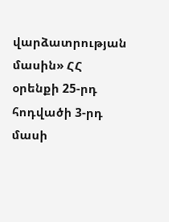վարձատրության մասին» ՀՀ օրենքի 25-րդ հոդվածի 3-րդ մասի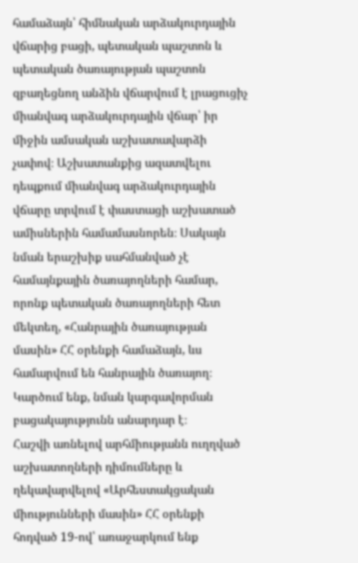համաձայն՝ հիմնական արձակուրդային վճարից բացի, պետական պաշտոն և պետական ծառայության պաշտոն զբաղեցնող անձին վճարվում է լրացուցիչ միանվագ արձակուրդային վճար՝ իր միջին ամսական աշխատավարձի չափով։ Աշխատանքից ազատվելու դեպքում միանվագ արձակուրդային վճարը տրվում է փաստացի աշխատած ամիսներին համամասնորեն։ Սակայն նման երաշխիք սահմանված չէ համայնքային ծառայողների համար, որոնք պետական ծառայողների հետ մեկտեղ, «Հանրային ծառայության մասին» ՀՀ օրենքի համաձայն, ևս համարվում են հանրային ծառայող։ Կարծում ենք, նման կարգավորման բացակայությունն անարդար է։
Հաշվի առնելով արհմիությանն ուղղված աշխատողների դիմումները և ղեկավարվելով «Արհեստակցական միությունների մասին» ՀՀ օրենքի հոդված 19-ով՝ առաջարկում ենք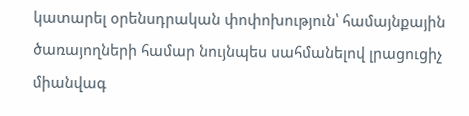կատարել օրենսդրական փոփոխություն՝ համայնքային ծառայողների համար նույնպես սահմանելով լրացուցիչ միանվագ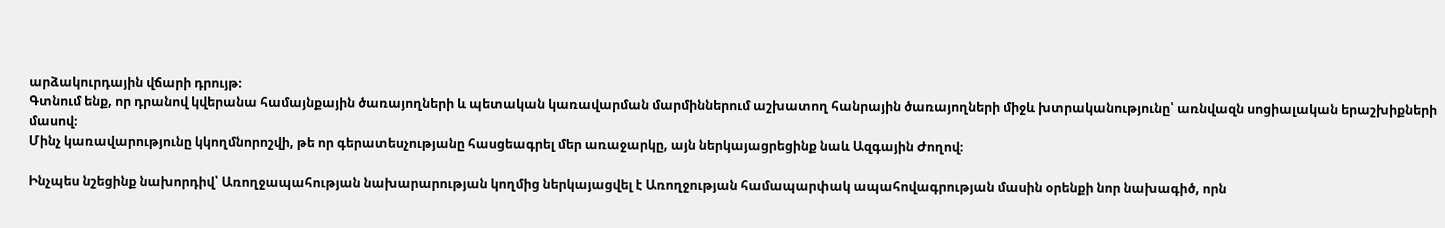արձակուրդային վճարի դրույթ։
Գտնում ենք, որ դրանով կվերանա համայնքային ծառայողների և պետական կառավարման մարմիններում աշխատող հանրային ծառայողների միջև խտրականությունը՝ առնվազն սոցիալական երաշխիքների մասով։
Մինչ կառավարությունը կկողմնորոշվի, թե որ գերատեսչությանը հասցեագրել մեր առաջարկը, այն ներկայացրեցինք նաև Ազգային Ժողով։

Ինչպես նշեցինք նախորդիվ՝ Առողջապահության նախարարության կողմից ներկայացվել է Առողջության համապարփակ ապահովագրության մասին օրենքի նոր նախագիծ, որն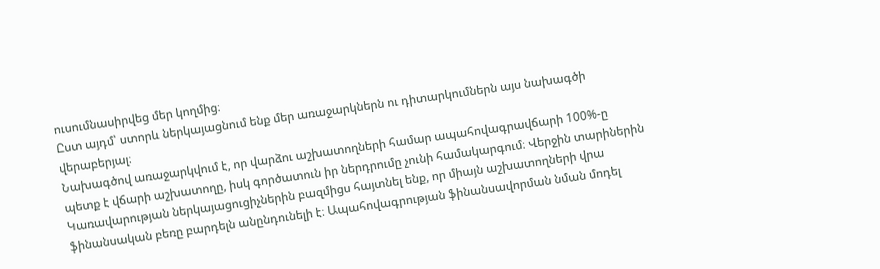ուսումնասիրվեց մեր կողմից։
Ըստ այդմ՝ ստորև ներկայացնում ենք մեր առաջարկներն ու դիտարկումներն այս նախագծի վերաբերյալ։
Նախագծով առաջարկվում է, որ վարձու աշխատողների համար ապահովագրավճարի 100%-ը պետք է վճարի աշխատողը, իսկ գործատուն իր ներդրումը չունի համակարգում։ Վերջին տարիներին Կառավարության ներկայացուցիչներին բազմիցս հայտնել ենք, որ միայն աշխատողների վրա ֆինանսական բեռը բարդելն անընդունելի է։ Ապահովագրության ֆինանսավորման նման մոդել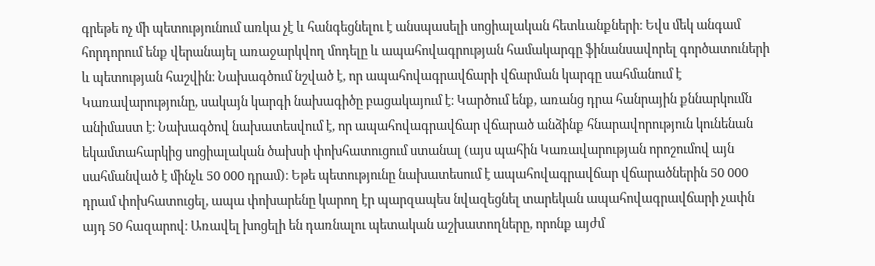գրեթե ոչ մի պետությունում առկա չէ և հանգեցնելու է անսպասելի սոցիալական հետևանքների։ Եվս մեկ անգամ հորդորում ենք վերանայել առաջարկվող մոդելը և ապահովագրության համակարգը ֆինանսավորել գործատուների և պետության հաշվին։ Նախագծում նշված է, որ ապահովագրավճարի վճարման կարգը սահմանում է Կառավարությունը, սակայն կարգի նախագիծը բացակայում է։ Կարծում ենք, առանց դրա հանրային քննարկումն անիմաստ է։ Նախագծով նախատեսվում է, որ ապահովագրավճար վճարած անձինք հնարավորություն կունենան եկամտահարկից սոցիալական ծախսի փոխհատուցում ստանալ (այս պահին Կառավարության որոշումով այն սահմանված է մինչև 50 000 դրամ)։ Եթե պետությունը նախատեսում է ապահովագրավճար վճարածներին 50 000 դրամ փոխհատուցել, ապա փոխարենը կարող էր պարզապես նվազեցնել տարեկան ապահովագրավճարի չափն այդ 50 հազարով։ Առավել խոցելի են դառնալու պետական աշխատողները, որոնք այժմ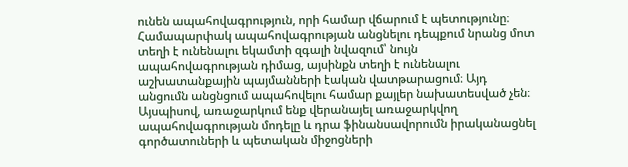ունեն ապահովագրություն, որի համար վճարում է պետությունը։ Համապարփակ ապահովագրության անցնելու դեպքում նրանց մոտ տեղի է ունենալու եկամտի զգալի նվազում՝ նույն ապահովագրության դիմաց, այսինքն տեղի է ունենալու աշխատանքային պայմանների էական վատթարացում։ Այդ անցումն անցնցում ապահովելու համար քայլեր նախատեսված չեն։
Այսպիսով, առաջարկում ենք վերանայել առաջարկվող ապահովագրության մոդելը և դրա ֆինանսավորումն իրականացնել գործատուների և պետական միջոցների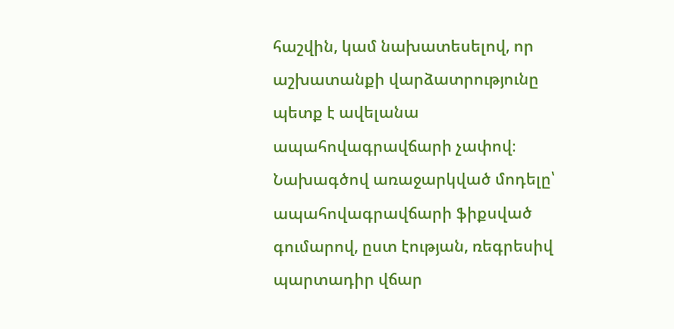հաշվին, կամ նախատեսելով, որ աշխատանքի վարձատրությունը պետք է ավելանա ապահովագրավճարի չափով։
Նախագծով առաջարկված մոդելը՝ ապահովագրավճարի ֆիքսված գումարով, ըստ էության, ռեգրեսիվ պարտադիր վճար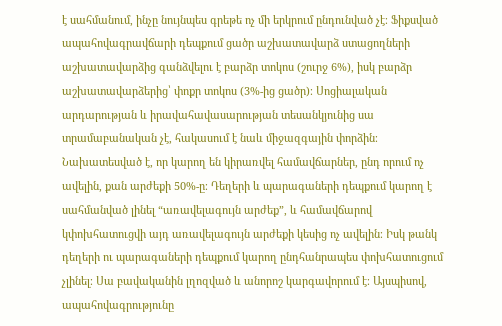է սահմանում, ինչը նույնպես գրեթե ոչ մի երկրում ընդունված չէ։ Ֆիքսված ապահովագրավճարի դեպքում ցածր աշխատավարձ ստացողների աշխատավարձից գանձվելու է բարձր տոկոս (շուրջ 6%), իսկ բարձր աշխատավարձերից՝ փոքր տոկոս (3%-ից ցածր)։ Սոցիալական արդարության և իրավահավասարության տեսանկյունից սա տրամաբանական չէ, հակասում է նաև միջազգային փորձին։
Նախատեսված է, որ կարող են կիրառվել համավճարներ, ընդ որում ոչ ավելին, քան արժեքի 50%-ը։ Դեղերի և պարագաների դեպքում կարող է սահմանված լինել “առավելագույն արժեք”, և համավճարով կփոխհատուցվի այդ առավելագույն արժեքի կեսից ոչ ավելին։ Իսկ թանկ դեղերի ու պարագաների դեպքում կարող ընդհանրապես փոխհատուցում չլինել։ Սա բավականին լղոզված և անորոշ կարգավորում է։ Այսպիսով, ապահովագրությունը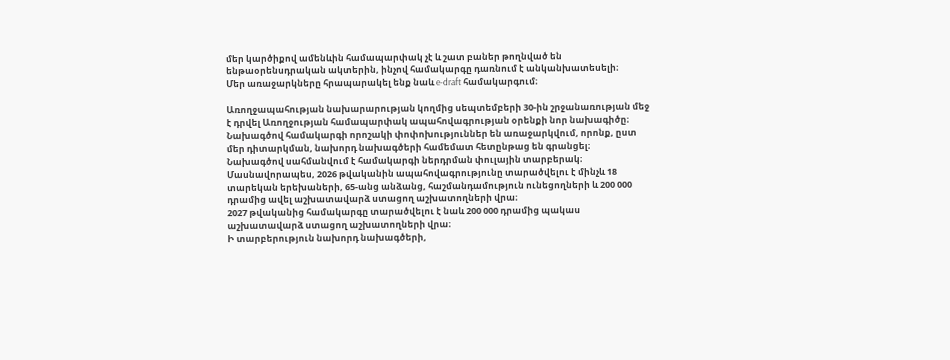մեր կարծիքով ամենևին համապարփակ չէ և շատ բաներ թողնված են ենթաօրենսդրական ակտերին, ինչով համակարգը դառնում է անկանխատեսելի։
Մեր առաջարկները հրապարակել ենք նաև e-draft համակարգում։

Առողջապահության նախարարության կողմից սեպտեմբերի 30-ին շրջանառության մեջ է դրվել Առողջության համապարփակ ապահովագրության օրենքի նոր նախագիծը։
Նախագծով համակարգի որոշակի փոփոխություններ են առաջարկվում, որոնք, ըստ մեր դիտարկման, նախորդ նախագծերի համեմատ հետընթաց են գրանցել։
Նախագծով սահմանվում է համակարգի ներդրման փուլային տարբերակ։
Մասնավորապես, 2026 թվականին ապահովագրությունը տարածվելու է մինչև 18 տարեկան երեխաների, 65-անց անձանց, հաշմանդամություն ունեցողների և 200 000 դրամից ավել աշխատավարձ ստացող աշխատողների վրա։
2027 թվականից համակարգը տարածվելու է նաև 200 000 դրամից պակաս աշխատավարձ ստացող աշխատողների վրա։
Ի տարբերություն նախորդ նախագծերի,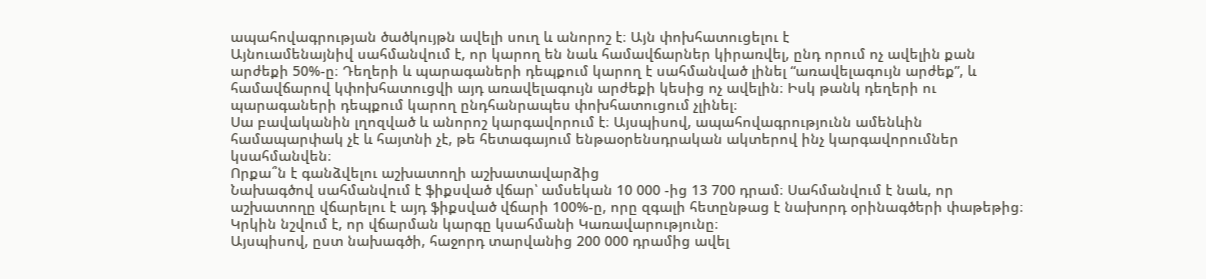ապահովագրության ծածկույթն ավելի սուղ և անորոշ է։ Այն փոխհատուցելու է
Այնուամենայնիվ սահմանվում է, որ կարող են նաև համավճարներ կիրառվել, ընդ որում ոչ ավելին քան արժեքի 50%-ը։ Դեղերի և պարագաների դեպքում կարող է սահմանված լինել “առավելագույն արժեք”, և համավճարով կփոխհատուցվի այդ առավելագույն արժեքի կեսից ոչ ավելին։ Իսկ թանկ դեղերի ու պարագաների դեպքում կարող ընդհանրապես փոխհատուցում չլինել։
Սա բավականին լղոզված և անորոշ կարգավորում է։ Այսպիսով, ապահովագրությունն ամենևին համապարփակ չէ և հայտնի չէ, թե հետագայում ենթաօրենսդրական ակտերով ինչ կարգավորումներ կսահմանվեն։
Որքա՞ն է գանձվելու աշխատողի աշխատավարձից
Նախագծով սահմանվում է ֆիքսված վճար՝ ամսեկան 10 000 -ից 13 700 դրամ։ Սահմանվում է նաև, որ աշխատողը վճարելու է այդ ֆիքսված վճարի 100%-ը, որը զգալի հետընթաց է նախորդ օրինագծերի փաթեթից։ Կրկին նշվում է, որ վճարման կարգը կսահմանի Կառավարությունը։
Այսպիսով, ըստ նախագծի, հաջորդ տարվանից 200 000 դրամից ավել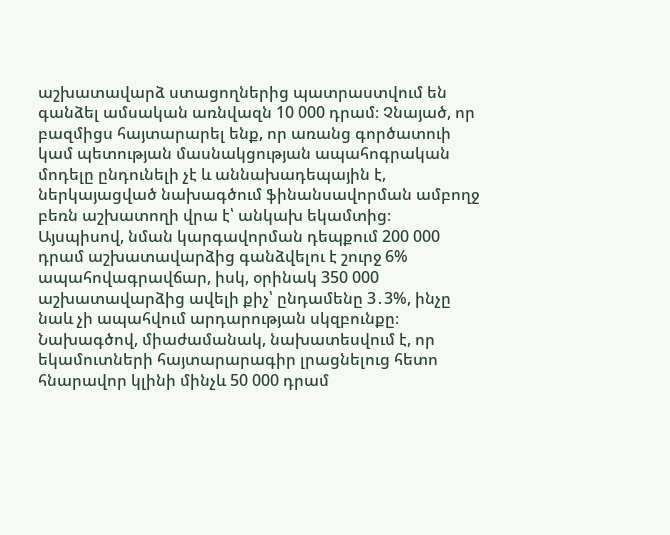աշխատավարձ ստացողներից պատրաստվում են գանձել ամսական առնվազն 10 000 դրամ։ Չնայած, որ բազմիցս հայտարարել ենք, որ առանց գործատուի կամ պետության մասնակցության ապահոգրական մոդելը ընդունելի չէ և աննախադեպային է, ներկայացված նախագծում ֆինանսավորման ամբողջ բեռն աշխատողի վրա է՝ անկախ եկամտից։
Այսպիսով, նման կարգավորման դեպքում 200 000 դրամ աշխատավարձից գանձվելու է շուրջ 6% ապահովագրավճար, իսկ, օրինակ 350 000 աշխատավարձից ավելի քիչ՝ ընդամենը 3․3%, ինչը նաև չի ապահվում արդարության սկզբունքը։
Նախագծով, միաժամանակ, նախատեսվում է, որ եկամուտների հայտարարագիր լրացնելուց հետո հնարավոր կլինի մինչև 50 000 դրամ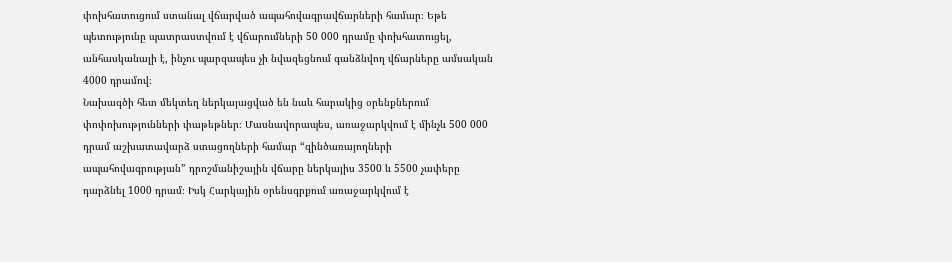փոխհատուցում ստանալ վճարված ապահովագրավճարների համար։ Եթե պետությունը պատրաստվում է վճարումների 50 000 դրամը փոխհատուցել, անհասկանալի է, ինչու պարզապես չի նվազեցնում գանձնվող վճարները ամսական 4000 դրամով։
Նախագծի հետ մեկտեղ ներկայացված են նաև հարակից օրենքներում փոփոխությունների փաթեթներ։ Մասնավորապես, առաջարկվում է մինչև 500 000 դրամ աշխատավարձ ստացողների համար “զինծառայողների ապահովագրության” դրոշմանիշային վճարը ներկայիս 3500 և 5500 չափերը դարձնել 1000 դրամ։ Իսկ Հարկային օրենսգրքում առաջարկվում է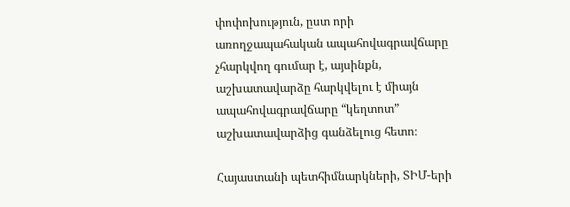փոփոխություն, ըստ որի առողջապահական ապահովագրավճարը չհարկվող գումար է, այսինքն, աշխատավարձը հարկվելու է միայն ապահովագրավճարը “կեղտոտ” աշխատավարձից գանձելուց հետո։

Հայաստանի պետհիմնարկների, ՏԻՄ-երի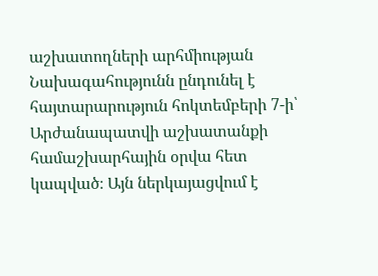աշխատողների արհմիության Նախագահությունն ընդունել է հայտարարություն հոկտեմբերի 7-ի՝ Արժանապատվի աշխատանքի համաշխարհային օրվա հետ կապված։ Այն ներկայացվում է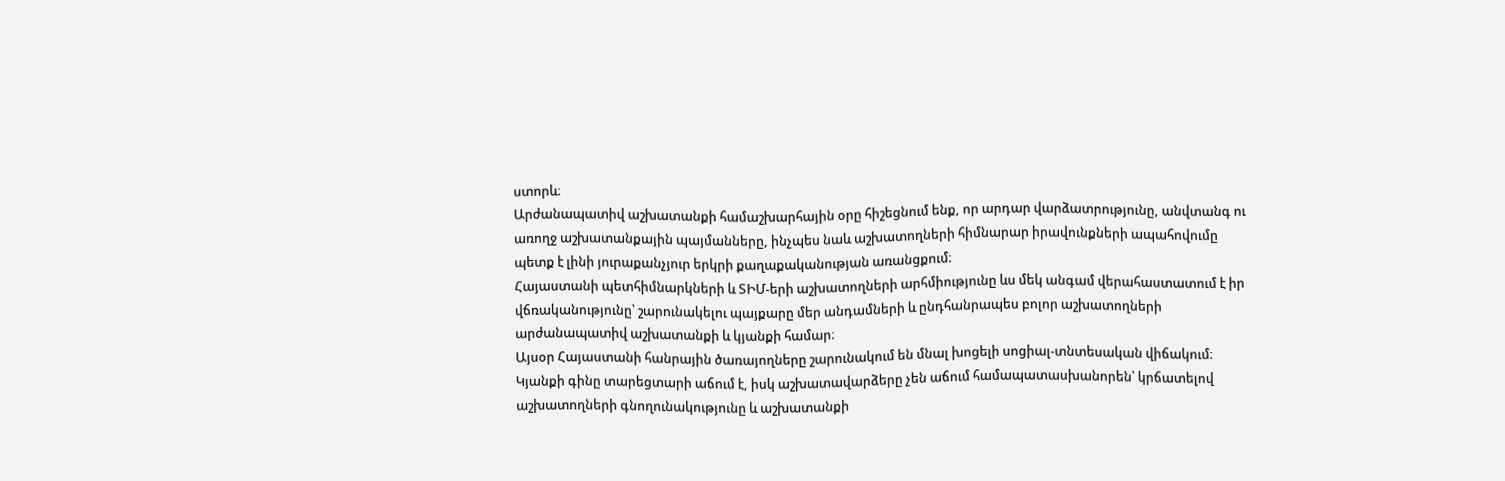ստորև։
Արժանապատիվ աշխատանքի համաշխարհային օրը հիշեցնում ենք, որ արդար վարձատրությունը, անվտանգ ու առողջ աշխատանքային պայմանները, ինչպես նաև աշխատողների հիմնարար իրավունքների ապահովումը պետք է լինի յուրաքանչյուր երկրի քաղաքականության առանցքում։
Հայաստանի պետհիմնարկների և ՏԻՄ-երի աշխատողների արհմիությունը ևս մեկ անգամ վերահաստատում է իր վճռականությունը՝ շարունակելու պայքարը մեր անդամների և ընդհանրապես բոլոր աշխատողների արժանապատիվ աշխատանքի և կյանքի համար։
Այսօր Հայաստանի հանրային ծառայողները շարունակում են մնալ խոցելի սոցիալ-տնտեսական վիճակում։ Կյանքի գինը տարեցտարի աճում է, իսկ աշխատավարձերը չեն աճում համապատասխանորեն՝ կրճատելով աշխատողների գնողունակությունը և աշխատանքի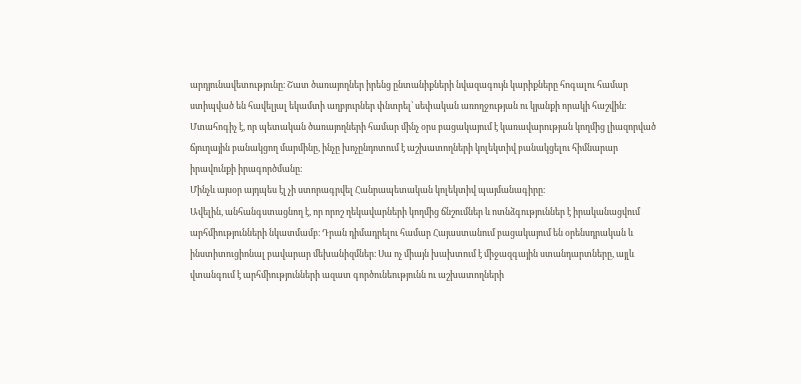արդյունավետությունը։ Շատ ծառայողներ իրենց ընտանիքների նվազագույն կարիքները հոգալու համար ստիպված են հավելյալ եկամտի աղբյուրներ փնտրել՝ սեփական առողջության ու կյանքի որակի հաշվին։
Մտահոգիչ է, որ պետական ծառայողների համար մինչ օրս բացակայում է կառավարության կողմից լիազորված ճյուղային բանակցող մարմինը, ինչը խոչընդոտում է աշխատողների կոլեկտիվ բանակցելու հիմնարար իրավունքի իրագործմանը։
Մինչև այսօր այդպես էլ չի ստորագրվել Հանրապետական կոլեկտիվ պայմանագիրը։
Ավելին, անհանգստացնող է, որ որոշ ղեկավարների կողմից ճնշումներ և ոտնձգություններ է իրականացվում արհմիությունների նկատմամբ։ Դրան դիմադրելու համար Հայաստանում բացակայում են օրենսդրական և ինստիտուցիոնալ բավարար մեխանիզմներ։ Սա ոչ միայն խախտում է միջազգային ստանդարտները, այլև վտանգում է արհմիությունների ազատ գործունեությունն ու աշխատողների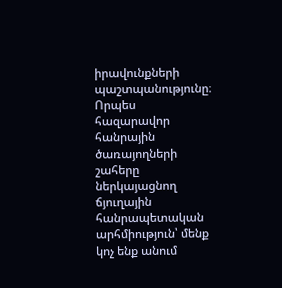իրավունքների պաշտպանությունը։
Որպես հազարավոր հանրային ծառայողների շահերը ներկայացնող ճյուղային հանրապետական արհմիություն՝ մենք կոչ ենք անում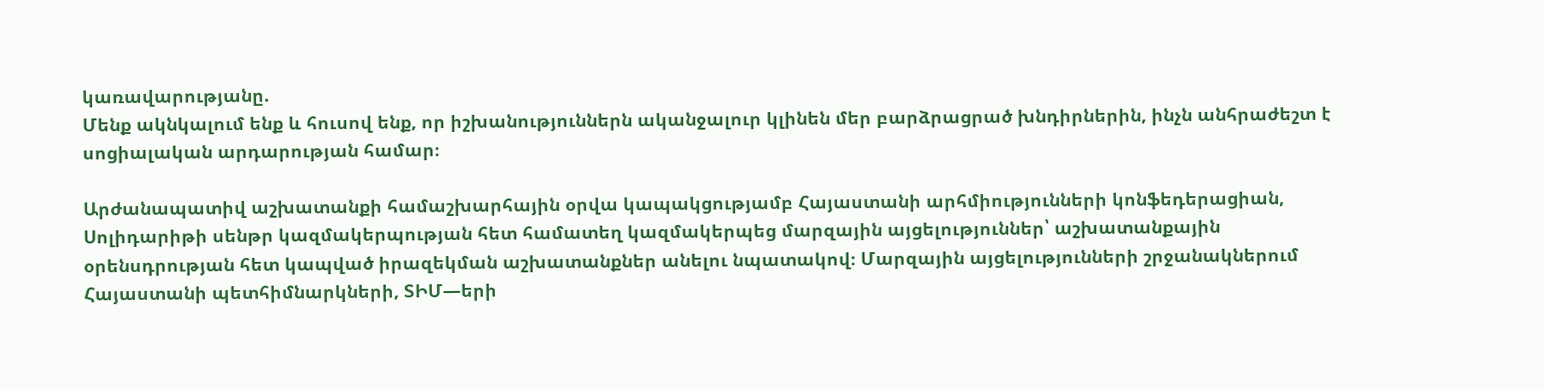կառավարությանը.
Մենք ակնկալում ենք և հուսով ենք, որ իշխանություններն ականջալուր կլինեն մեր բարձրացրած խնդիրներին, ինչն անհրաժեշտ է սոցիալական արդարության համար։

Արժանապատիվ աշխատանքի համաշխարհային օրվա կապակցությամբ Հայաստանի արհմիությունների կոնֆեդերացիան, Սոլիդարիթի սենթր կազմակերպության հետ համատեղ կազմակերպեց մարզային այցելություններ՝ աշխատանքային օրենսդրության հետ կապված իրազեկման աշխատանքներ անելու նպատակով։ Մարզային այցելությունների շրջանակներում Հայաստանի պետհիմնարկների, ՏԻՄ—երի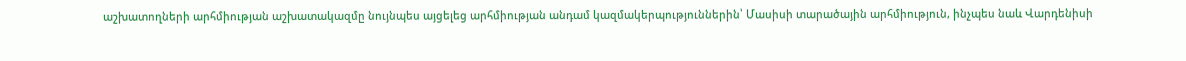աշխատողների արհմիության աշխատակազմը նույնպես այցելեց արհմիության անդամ կազմակերպություններին՝ Մասիսի տարածային արհմիություն, ինչպես նաև Վարդենիսի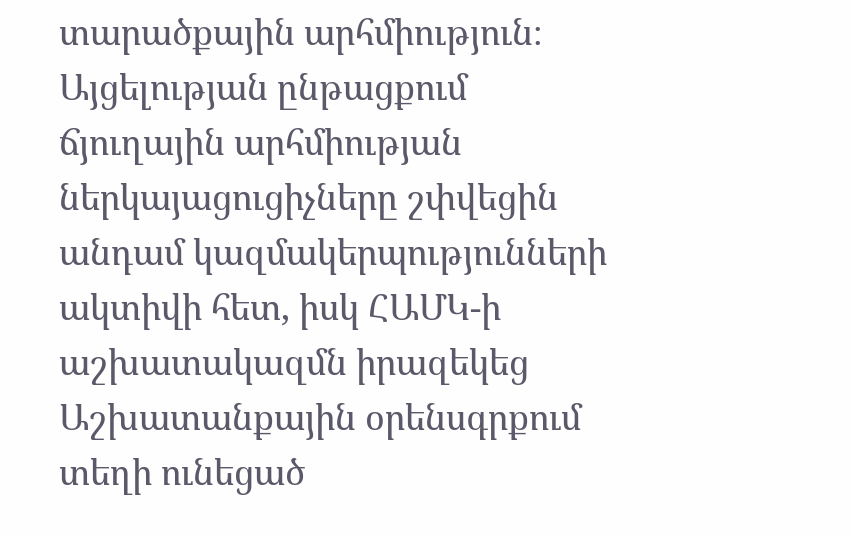տարածքային արհմիություն։
Այցելության ընթացքում ճյուղային արհմիության ներկայացուցիչները շփվեցին անդամ կազմակերպությունների ակտիվի հետ, իսկ ՀԱՄԿ-ի աշխատակազմն իրազեկեց Աշխատանքային օրենսգրքում տեղի ունեցած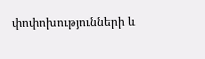փոփոխությունների և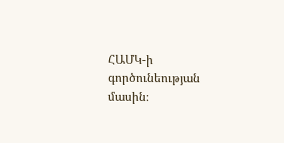ՀԱՄԿ-ի գործունեության մասին։